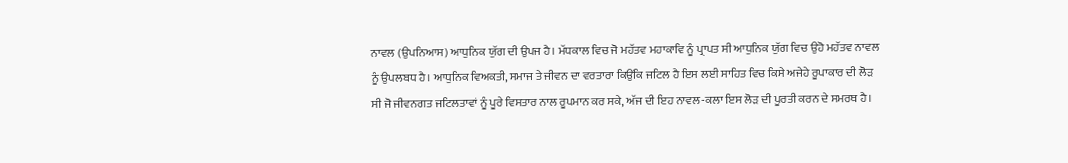ਨਾਵਲ (ਉਪਨਿਆਸ) ਆਧੁਨਿਕ ਯੁੱਗ ਦੀ ਉਪਜ ਹੈ। ਮੱਧਕਾਲ ਵਿਚ ਜੋ ਮਹੱਤਵ ਮਹਾਕਾਵਿ ਨੂੰ ਪ੍ਰਾਪਤ ਸੀ ਆਧੁਨਿਕ ਯੁੱਗ ਵਿਚ ਉਹੋ ਮਹੱਤਵ ਨਾਵਲ ਨੂੰ ਉਪਲਬਧ ਹੈ। ਆਧੁਨਿਕ ਵਿਅਕਤੀ, ਸਮਾਜ ਤੇ ਜੀਵਨ ਦਾ ਵਰਤਾਰਾ ਕਿਉਂਕਿ ਜਟਿਲ ਹੈ ਇਸ ਲਈ ਸਾਹਿਤ ਵਿਚ ਕਿਸੇ ਅਜੇਹੇ ਰੂਪਾਕਾਰ ਦੀ ਲੋੜ ਸੀ ਜੋ ਜੀਵਨਗਤ ਜਟਿਲਤਾਵਾਂ ਨੂੰ ਪੂਰੇ ਵਿਸਤਾਰ ਨਾਲ ਰੂਪਮਾਨ ਕਰ ਸਕੇ, ਅੱਜ ਦੀ ਇਹ ਨਾਵਲ-ਕਲਾ ਇਸ ਲੋੜ ਦੀ ਪੂਰਤੀ ਕਰਨ ਦੇ ਸਮਰਥ ਹੈ।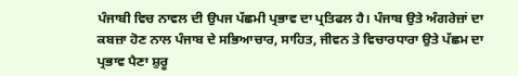ਪੰਜਾਬੀ ਵਿਚ ਨਾਵਲ ਦੀ ਉਪਜ ਪੱਛਮੀ ਪ੍ਰਭਾਵ ਦਾ ਪ੍ਰਤਿਫਲ ਹੈ। ਪੰਜਾਬ ਉਤੇ ਅੰਗਰੇਜ਼ਾਂ ਦਾ ਕਬਜ਼ਾ ਹੋਣ ਨਾਲ ਪੰਜਾਬ ਦੇ ਸਭਿਆਚਾਰ, ਸਾਹਿਤ, ਜੀਵਨ ਤੇ ਵਿਚਾਰਧਾਰਾ ਉਤੇ ਪੱਛਮ ਦਾ ਪ੍ਰਭਾਵ ਪੈਣਾ ਸ਼ੁਰੂ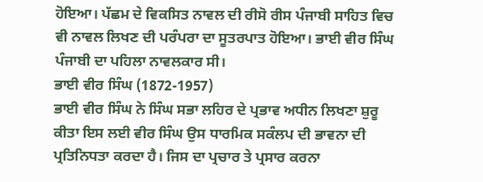ਹੋਇਆ। ਪੱਛਮ ਦੇ ਵਿਕਸਿਤ ਨਾਵਲ ਦੀ ਰੀਸੋ ਰੀਸ ਪੰਜਾਬੀ ਸਾਹਿਤ ਵਿਚ ਵੀ ਨਾਵਲ ਲਿਖਣ ਦੀ ਪਰੰਪਰਾ ਦਾ ਸੂਤਰਪਾਤ ਹੋਇਆ। ਭਾਈ ਵੀਰ ਸਿੰਘ ਪੰਜਾਬੀ ਦਾ ਪਹਿਲਾ ਨਾਵਲਕਾਰ ਸੀ।
ਭਾਈ ਵੀਰ ਸਿੰਘ (1872-1957)
ਭਾਈ ਵੀਰ ਸਿੰਘ ਨੇ ਸਿੰਘ ਸਭਾ ਲਹਿਰ ਦੇ ਪ੍ਰਭਾਵ ਅਧੀਨ ਲਿਖਣਾ ਸ਼ੁਰੂ ਕੀਤਾ ਇਸ ਲਈ ਵੀਰ ਸਿੰਘ ਉਸ ਧਾਰਮਿਕ ਸਕੰਲਪ ਦੀ ਭਾਵਨਾ ਦੀ ਪ੍ਰਤਿਨਿਧਤਾ ਕਰਦਾ ਹੈ। ਜਿਸ ਦਾ ਪ੍ਰਚਾਰ ਤੇ ਪ੍ਰਸਾਰ ਕਰਨਾ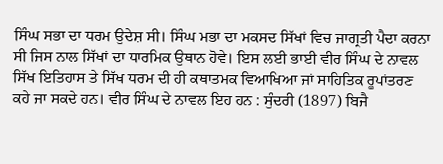ਸਿੰਘ ਸਭਾ ਦਾ ਧਰਮ ਉਦੇਸ਼ ਸੀ। ਸਿੰਘ ਮਭਾ ਦਾ ਮਕਸਦ ਸਿੱਖਾਂ ਵਿਚ ਜਾਗ੍ਰਤੀ ਪੈਦਾ ਕਰਨਾ ਸੀ ਜਿਸ ਨਾਲ ਸਿੱਖਾਂ ਦਾ ਧਾਰਮਿਕ ਉਥਾਨ ਹੋਵੇ। ਇਸ ਲਈ ਭਾਈ ਵੀਰ ਸਿੰਘ ਦੇ ਨਾਵਲ ਸਿੱਖ ਇਤਿਹਾਸ ਤੇ ਸਿੱਖ ਧਰਮ ਦੀ ਹੀ ਕਥਾਤਮਕ ਵਿਆਖਿਆ ਜਾਂ ਸਾਹਿਤਿਕ ਰੂਪਾਂਤਰਣ ਕਹੇ ਜਾ ਸਕਦੇ ਹਨ। ਵੀਰ ਸਿੰਘ ਦੇ ਨਾਵਲ ਇਹ ਹਨ : ਸੁੰਦਰੀ (1897) ਬਿਜੈ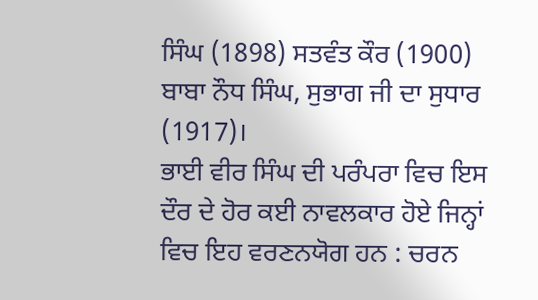ਸਿੰਘ (1898) ਸਤਵੰਤ ਕੌਰ (1900) ਬਾਬਾ ਨੌਧ ਸਿੰਘ, ਸੁਭਾਗ ਜੀ ਦਾ ਸੁਧਾਰ (1917)।
ਭਾਈ ਵੀਰ ਸਿੰਘ ਦੀ ਪਰੰਪਰਾ ਵਿਚ ਇਸ ਦੌਰ ਦੇ ਹੋਰ ਕਈ ਨਾਵਲਕਾਰ ਹੋਏ ਜਿਨ੍ਹਾਂ ਵਿਚ ਇਹ ਵਰਣਨਯੋਗ ਹਨ : ਚਰਨ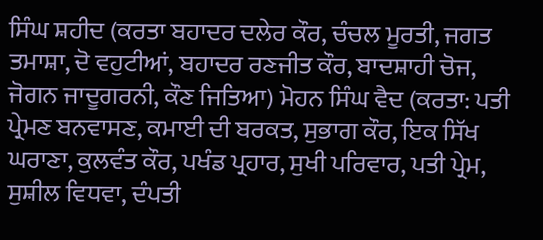ਸਿੰਘ ਸ਼ਹੀਦ (ਕਰਤਾ ਬਹਾਦਰ ਦਲੇਰ ਕੌਰ, ਚੰਚਲ ਮੂਰਤੀ, ਜਗਤ ਤਮਾਸ਼ਾ, ਦੋ ਵਹੁਟੀਆਂ, ਬਹਾਦਰ ਰਣਜੀਤ ਕੌਰ, ਬਾਦਸ਼ਾਹੀ ਚੋਜ, ਜੋਗਨ ਜਾਦੂਗਰਨੀ, ਕੌਣ ਜਿਤਿਆ) ਮੋਹਨ ਸਿੰਘ ਵੈਦ (ਕਰਤਾ: ਪਤੀ ਪ੍ਰੇਮਣ ਬਨਵਾਸਣ, ਕਮਾਈ ਦੀ ਬਰਕਤ, ਸੁਭਾਗ ਕੌਰ, ਇਕ ਸਿੱਖ ਘਰਾਣਾ, ਕੁਲਵੰਤ ਕੌਰ, ਪਖੰਡ ਪ੍ਰਹਾਰ, ਸੁਖੀ ਪਰਿਵਾਰ, ਪਤੀ ਪ੍ਰੇਮ, ਸੁਸ਼ੀਲ ਵਿਧਵਾ, ਦੰਪਤੀ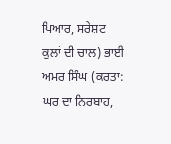ਪਿਆਰ, ਸਰੇਸ਼ਟ ਕੁਲਾਂ ਦੀ ਚਾਲ) ਭਾਈ ਅਮਰ ਸਿੰਘ (ਕਰਤਾ: ਘਰ ਦਾ ਨਿਰਬਾਹ,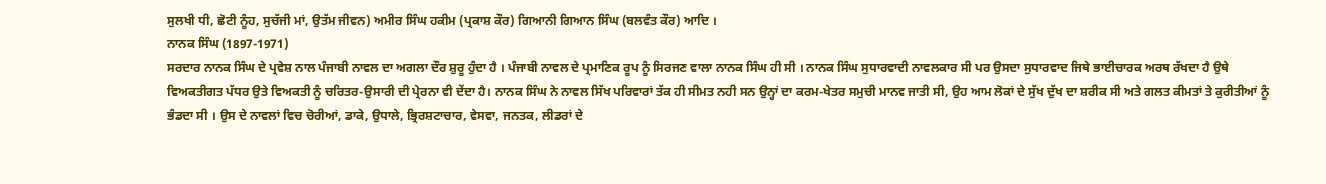ਸੁਲਖੀ ਧੀ, ਛੋਟੀ ਨੂੰਹ, ਸੁਚੱਜੀ ਮਾਂ, ਉਤੱਮ ਜੀਵਨ) ਅਮੀਰ ਸਿੰਘ ਹਕੀਮ (ਪ੍ਰਕਾਸ਼ ਕੌਰ) ਗਿਆਨੀ ਗਿਆਨ ਸਿੰਘ (ਬਲਵੰਤ ਕੌਰ) ਆਦਿ ।
ਨਾਨਕ ਸਿੰਘ (1897-1971)
ਸਰਦਾਰ ਨਾਨਕ ਸਿੰਘ ਦੇ ਪ੍ਰਵੇਸ਼ ਨਾਲ ਪੰਜਾਬੀ ਨਾਵਲ ਦਾ ਅਗਲਾ ਦੌਰ ਸ਼ੁਰੂ ਹੁੰਦਾ ਹੈ । ਪੰਜਾਬੀ ਨਾਵਲ ਦੇ ਪ੍ਰਮਾਣਿਕ ਰੂਪ ਨੂੰ ਸਿਰਜਣ ਵਾਲਾ ਨਾਨਕ ਸਿੰਘ ਹੀ ਸੀ । ਨਾਨਕ ਸਿੰਘ ਸੁਧਾਰਵਾਦੀ ਨਾਵਲਕਾਰ ਸੀ ਪਰ ਉਸਦਾ ਸੁਧਾਰਵਾਦ ਜਿਥੇ ਭਾਈਚਾਰਕ ਅਰਥ ਰੱਖਦਾ ਹੈ ਉਥੇ ਵਿਅਕਤੀਗਤ ਪੱਧਰ ਉਤੇ ਵਿਅਕਤੀ ਨੂੰ ਚਰਿਤਰ-ਉਸਾਰੀ ਦੀ ਪ੍ਰੇਰਨਾ ਵੀ ਦੇਂਦਾ ਹੈ। ਨਾਨਕ ਸਿੰਘ ਨੇ ਨਾਵਲ ਸਿੱਖ ਪਰਿਵਾਰਾਂ ਤੱਕ ਹੀ ਸੀਮਤ ਨਹੀ ਸਨ ਉਨ੍ਹਾਂ ਦਾ ਕਰਮ-ਖੇਤਰ ਸਮੁਚੀ ਮਾਨਵ ਜਾਤੀ ਸੀ, ਉਹ ਆਮ ਲੋਕਾਂ ਦੇ ਸੁੱਖ ਦੁੱਖ ਦਾ ਸ਼ਰੀਕ ਸੀ ਅਤੇ ਗਲਤ ਕੀਮਤਾਂ ਤੇ ਕੁਰੀਤੀਆਂ ਨੂੰ ਭੰਡਦਾ ਸੀ । ਉਸ ਦੇ ਨਾਵਲਾਂ ਵਿਚ ਚੋਰੀਆਂ, ਡਾਕੇ, ਉਧਾਲੇ, ਭ੍ਰਿਰਸ਼ਟਾਚਾਰ, ਵੇਸਵਾ, ਜਨਤਕ, ਲੀਡਰਾਂ ਦੇ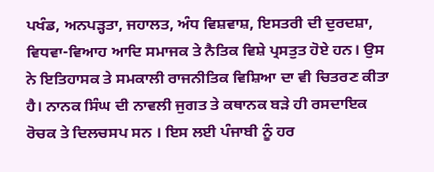ਪਖੰਡ, ਅਨਪੜ੍ਹਤਾ, ਜਹਾਲਤ, ਅੰਧ ਵਿਸ਼ਵਾਸ਼, ਇਸਤਰੀ ਦੀ ਦੁਰਦਸ਼ਾ, ਵਿਧਵਾ-ਵਿਆਹ ਆਦਿ ਸਮਾਜਕ ਤੇ ਨੈਤਿਕ ਵਿਸ਼ੇ ਪ੍ਰਸਤੁਤ ਹੋਏ ਹਨ। ਉਸ ਨੇ ਇਤਿਹਾਸਕ ਤੇ ਸਮਕਾਲੀ ਰਾਜਨੀਤਿਕ ਵਿਸ਼ਿਆ ਦਾ ਵੀ ਚਿਤਰਣ ਕੀਤਾ ਹੈ। ਨਾਨਕ ਸਿੰਘ ਦੀ ਨਾਵਲੀ ਜੁਗਤ ਤੇ ਕਥਾਨਕ ਬੜੇ ਹੀ ਰਸਦਾਇਕ ਰੋਚਕ ਤੇ ਦਿਲਚਸਪ ਸਨ । ਇਸ ਲਈ ਪੰਜਾਬੀ ਨੂੰ ਹਰ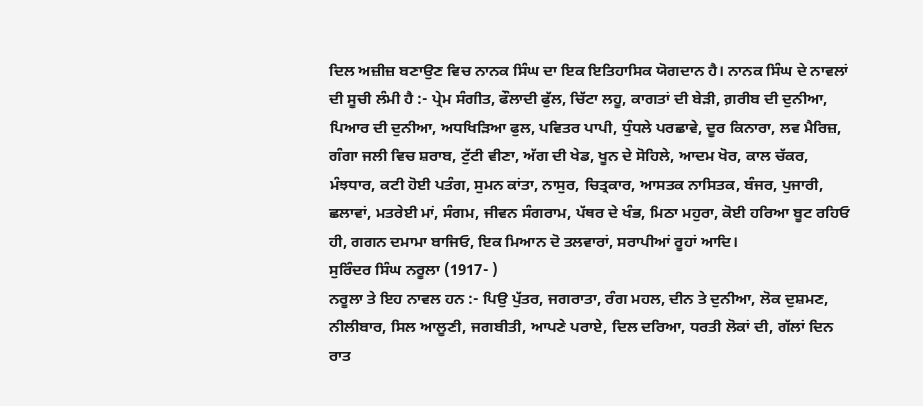ਦਿਲ ਅਜ਼ੀਜ਼ ਬਣਾਉਣ ਵਿਚ ਨਾਨਕ ਸਿੰਘ ਦਾ ਇਕ ਇਤਿਹਾਸਿਕ ਯੋਗਦਾਨ ਹੈ। ਨਾਨਕ ਸਿੰਘ ਦੇ ਨਾਵਲਾਂ ਦੀ ਸੂਚੀ ਲੰਮੀ ਹੈ :- ਪ੍ਰੇਮ ਸੰਗੀਤ, ਫੌਲਾਦੀ ਫੁੱਲ, ਚਿੱਟਾ ਲਹੂ, ਕਾਗਤਾਂ ਦੀ ਬੇੜੀ, ਗ਼ਰੀਬ ਦੀ ਦੁਨੀਆ, ਪਿਆਰ ਦੀ ਦੁਨੀਆ, ਅਧਖਿੜਿਆ ਫੁਲ, ਪਵਿਤਰ ਪਾਪੀ, ਧੁੰਧਲੇ ਪਰਛਾਵੇ, ਦੂਰ ਕਿਨਾਰਾ, ਲਵ ਮੈਰਿਜ਼, ਗੰਗਾ ਜਲੀ ਵਿਚ ਸ਼ਰਾਬ, ਟੁੱਟੀ ਵੀਣਾ, ਅੱਗ ਦੀ ਖੇਡ, ਖੂਨ ਦੇ ਸੋਹਿਲੇ, ਆਦਮ ਖੋਰ, ਕਾਲ ਚੱਕਰ, ਮੰਝਧਾਰ, ਕਟੀ ਹੋਈ ਪਤੰਗ, ਸੁਮਨ ਕਾਂਤਾ, ਨਾਸੁਰ, ਚਿਤ੍ਰਕਾਰ, ਆਸਤਕ ਨਾਸਿਤਕ, ਬੰਜਰ, ਪੁਜਾਰੀ, ਛਲਾਵਾਂ, ਮਤਰੇਈ ਮਾਂ, ਸੰਗਮ, ਜੀਵਨ ਸੰਗਰਾਮ, ਪੱਥਰ ਦੇ ਖੰਭ, ਮਿਠਾ ਮਹੁਰਾ, ਕੋਈ ਹਰਿਆ ਬੂਟ ਰਹਿਓ ਹੀ, ਗਗਨ ਦਮਾਮਾ ਬਾਜਿਓ, ਇਕ ਮਿਆਨ ਦੋ ਤਲਵਾਰਾਂ, ਸਰਾਪੀਆਂ ਰੂਹਾਂ ਆਦਿ।
ਸੁਰਿੰਦਰ ਸਿੰਘ ਨਰੂਲਾ (1917- )
ਨਰੂਲਾ ਤੇ ਇਹ ਨਾਵਲ ਹਨ :- ਪਿਉ ਪੁੱਤਰ, ਜਗਰਾਤਾ, ਰੰਗ ਮਹਲ, ਦੀਨ ਤੇ ਦੁਨੀਆ, ਲੋਕ ਦੁਸ਼ਮਣ, ਨੀਲੀਬਾਰ, ਸਿਲ ਆਲੂਣੀ, ਜਗਬੀਤੀ, ਆਪਣੇ ਪਰਾਏ, ਦਿਲ ਦਰਿਆ, ਧਰਤੀ ਲੋਕਾਂ ਦੀ, ਗੱਲਾਂ ਦਿਨ ਰਾਤ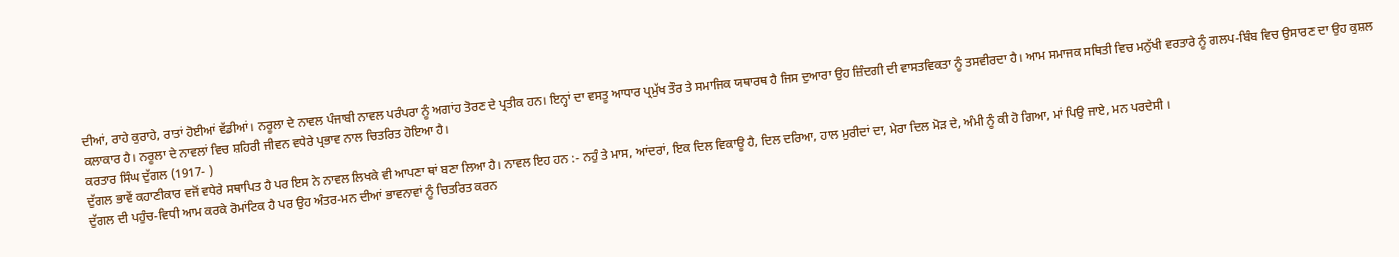ਦੀਆਂ, ਰਾਹੇ ਕੁਰਾਹੇ, ਰਾਤਾਂ ਹੋਈਆਂ ਵੱਡੀਆਂ। ਨਰੂਲਾ ਦੇ ਨਾਵਲ ਪੰਜਾਬੀ ਨਾਵਲ ਪਰੰਪਰਾ ਨੂੰ ਅਗਾਂਹ ਤੋਰਣ ਦੇ ਪ੍ਰਤੀਕ ਹਨ। ਇਨ੍ਹਾਂ ਦਾ ਵਸਤੂ ਆਧਾਰ ਪ੍ਰਮੁੱਖ ਤੌਰ ਤੇ ਸਮਾਜਿਕ ਯਥਾਰਥ ਹੈ ਜਿਸ ਦੁਆਰਾ ਉਹ ਜ਼ਿੰਦਗੀ ਦੀ ਵਾਸਤਵਿਕਤਾ ਨੂੰ ਤਸਵੀਰਦਾ ਹੈ। ਆਮ ਸਮਾਜਕ ਸਥਿਤੀ ਵਿਚ ਮਨੁੱਖੀ ਵਰਤਾਰੇ ਨੂੰ ਗਲਪ-ਬਿੰਬ ਵਿਚ ਉਸਾਰਣ ਦਾ ਉਹ ਕੁਸ਼ਲ ਕਲਾਕਾਰ ਹੈ। ਨਰੂਲਾ ਦੇ ਨਾਵਲਾਂ ਵਿਚ ਸ਼ਹਿਰੀ ਜੀਵਨ ਵਧੇਰੇ ਪ੍ਰਭਾਵ ਨਾਲ ਚਿਤਰਿਤ ਹੋਇਆ ਹੈ।
ਕਰਤਾਰ ਸਿੰਘ ਦੁੱਗਲ (1917- )
ਦੁੱਗਲ ਭਾਵੇਂ ਕਹਾਣੀਕਾਰ ਵਜੋਂ ਵਧੇਰੇ ਸਥਾਪਿਤ ਹੈ ਪਰ ਇਸ ਨੇ ਨਾਵਲ ਲਿਖਕੇ ਵੀ ਆਪਣਾ ਥਾਂ ਬਣਾ ਲਿਆ ਹੈ। ਨਾਵਲ ਇਹ ਹਨ :- ਨਹੁੰ ਤੇ ਮਾਸ, ਆਂਦਰਾਂ, ਇਕ ਦਿਲ ਵਿਕਾਊ ਹੈ, ਦਿਲ ਦਰਿਆ, ਹਾਲ ਮੁਰੀਦਾਂ ਦਾ, ਮੇਰਾ ਦਿਲ ਮੋੜ ਦੇ, ਅੰਮੀ ਨੂੰ ਕੀ ਹੋ ਗਿਆ, ਮਾਂ ਪਿਉ ਜਾਏ, ਮਨ ਪਰਦੇਸੀ ।
ਦੁੱਗਲ ਦੀ ਪਹੁੰਚ-ਵਿਧੀ ਆਮ ਕਰਕੇ ਰੋਮਾਂਟਿਕ ਹੈ ਪਰ ਉਹ ਅੰਤਰ-ਮਨ ਦੀਆਂ ਭਾਵਨਾਵਾਂ ਨੂੰ ਚਿਤਰਿਤ ਕਰਨ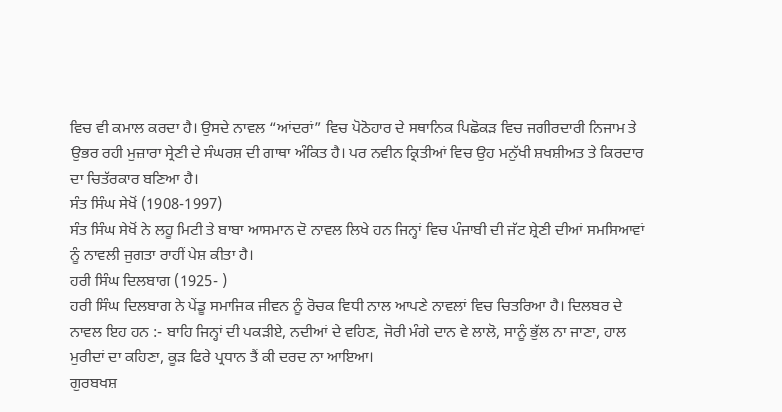ਵਿਚ ਵੀ ਕਮਾਲ ਕਰਦਾ ਹੈ। ਉਸਦੇ ਨਾਵਲ “ਆਂਦਰਾਂ” ਵਿਚ ਪੋਠੋਹਾਰ ਦੇ ਸਥਾਨਿਕ ਪਿਛੋਕੜ ਵਿਚ ਜਗੀਰਦਾਰੀ ਨਿਜਾਮ ਤੇ ਉਭਰ ਰਹੀ ਮੁਜ਼ਾਰਾ ਸ੍ਰੇਣੀ ਦੇ ਸੰਘਰਸ਼ ਦੀ ਗਾਥਾ ਅੰਕਿਤ ਹੈ। ਪਰ ਨਵੀਨ ਕ੍ਰਿਤੀਆਂ ਵਿਚ ਉਹ ਮਨੁੱਖੀ ਸ਼ਖਸ਼ੀਅਤ ਤੇ ਕਿਰਦਾਰ ਦਾ ਚਿਤੱਰਕਾਰ ਬਣਿਆ ਹੈ।
ਸੰਤ ਸਿੰਘ ਸੇਖੋਂ (1908-1997)
ਸੰਤ ਸਿੰਘ ਸੇਖੋਂ ਨੇ ਲਹੂ ਮਿਟੀ ਤੇ ਬਾਬਾ ਆਸਮਾਨ ਦੋ ਨਾਵਲ ਲਿਖੇ ਹਨ ਜਿਨ੍ਹਾਂ ਵਿਚ ਪੰਜਾਬੀ ਦੀ ਜੱਟ ਸ਼੍ਰੇਣੀ ਦੀਆਂ ਸਮਸਿਆਵਾਂ ਨੂੰ ਨਾਵਲੀ ਜੁਗਤਾ ਰਾਹੀਂ ਪੇਸ਼ ਕੀਤਾ ਹੈ।
ਹਰੀ ਸਿੰਘ ਦਿਲਬਾਗ (1925- )
ਹਰੀ ਸਿੰਘ ਦਿਲਬਾਗ ਨੇ ਪੇਂਡੂ ਸਮਾਜਿਕ ਜੀਵਨ ਨੂੰ ਰੋਚਕ ਵਿਧੀ ਨਾਲ ਆਪਣੇ ਨਾਵਲਾਂ ਵਿਚ ਚਿਤਰਿਆ ਹੈ। ਦਿਲਬਰ ਦੇ ਨਾਵਲ ਇਹ ਹਨ :- ਬਾਹਿ ਜਿਨ੍ਹਾਂ ਦੀ ਪਕੜੀਏ, ਨਦੀਆਂ ਦੇ ਵਹਿਣ, ਜੋਰੀ ਮੰਗੇ ਦਾਨ ਵੇ ਲਾਲੋ, ਸਾਨੂੰ ਭੁੱਲ ਨਾ ਜਾਣਾ, ਹਾਲ ਮੁਰੀਦਾਂ ਦਾ ਕਹਿਣਾ, ਕੂੜ ਫਿਰੇ ਪ੍ਰਧਾਨ ਤੈਂ ਕੀ ਦਰਦ ਨਾ ਆਇਆ।
ਗੁਰਬਖਸ਼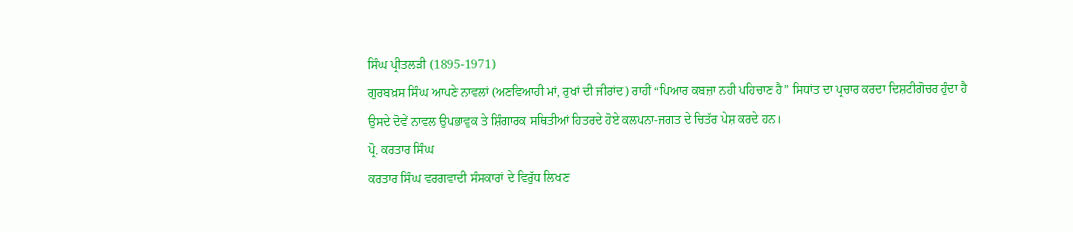ਸਿੰਘ ਪ੍ਰੀਤਲੜੀ (1895-1971)
ਗੁਰਬਖ਼ਸ ਸਿੰਘ ਆਪਣੇ ਨਾਵਲਾਂ (ਅਣਵਿਆਹੀ ਮਾਂ, ਰੁਖਾਂ ਦੀ ਜੀਰਾਂਦ) ਰਾਹੀਂ “ਪਿਆਰ ਕਬਜ਼ਾ ਨਹੀ ਪਹਿਚਾਣ ਹੈ” ਸਿਧਾਂਤ ਦਾ ਪ੍ਰਚਾਰ ਕਰਦਾ ਦਿਸ਼ਟੀਗੋਚਰ ਹੁੰਦਾ ਹੈ ਉਸਦੇ ਦੋਵੇਂ ਨਾਵਲ ਉਪਭਾਵੁਕ ਤੇ ਸ਼ਿੰਗਾਰਕ ਸਥਿਤੀਆਂ ਹਿਤਰਦੇ ਹੋਏ ਕਲਪਨਾ-ਜਗਤ ਦੇ ਚਿਤੱਰ ਪੇਸ਼ ਕਰਦੇ ਹਨ।
ਪ੍ਰੋ. ਕਰਤਾਰ ਸਿੰਘ
ਕਰਤਾਰ ਸਿੰਘ ਵਰਗਵਾਦੀ ਸੰਸਕਾਰਾਂ ਦੇ ਵਿਰੁੱਧ ਲਿਖਣ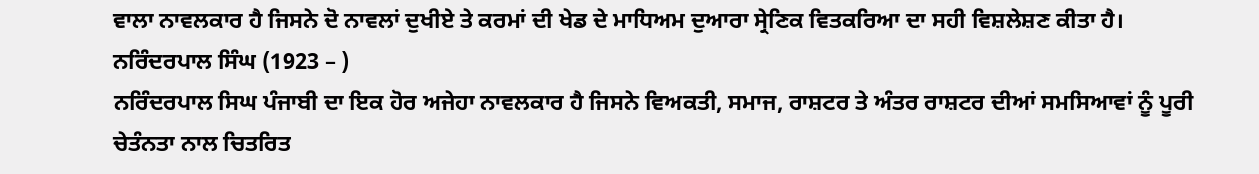ਵਾਲਾ ਨਾਵਲਕਾਰ ਹੈ ਜਿਸਨੇ ਦੋ ਨਾਵਲਾਂ ਦੁਖੀਏ ਤੇ ਕਰਮਾਂ ਦੀ ਖੇਡ ਦੇ ਮਾਧਿਅਮ ਦੁਆਰਾ ਸ੍ਰੇਣਿਕ ਵਿਤਕਰਿਆ ਦਾ ਸਹੀ ਵਿਸ਼ਲੇਸ਼ਣ ਕੀਤਾ ਹੈ।
ਨਰਿੰਦਰਪਾਲ ਸਿੰਘ (1923 – )
ਨਰਿੰਦਰਪਾਲ ਸਿਘ ਪੰਜਾਬੀ ਦਾ ਇਕ ਹੋਰ ਅਜੇਹਾ ਨਾਵਲਕਾਰ ਹੈ ਜਿਸਨੇ ਵਿਅਕਤੀ, ਸਮਾਜ, ਰਾਸ਼ਟਰ ਤੇ ਅੰਤਰ ਰਾਸ਼ਟਰ ਦੀਆਂ ਸਮਸਿਆਵਾਂ ਨੂੰ ਪੂਰੀ ਚੇਤੰਨਤਾ ਨਾਲ ਚਿਤਰਿਤ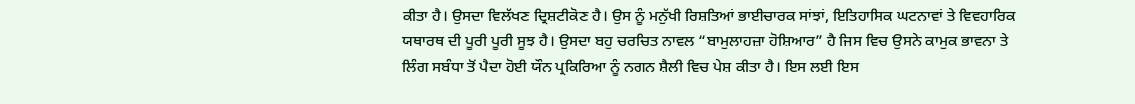ਕੀਤਾ ਹੈ। ਉਸਦਾ ਵਿਲੱਖਣ ਦ੍ਰਿਸ਼ਟੀਕੋਣ ਹੈ। ਉਸ ਨੂੰ ਮਨੁੱਖੀ ਰਿਸ਼ਤਿਆਂ ਭਾਈਚਾਰਕ ਸਾਂਝਾਂ, ਇਤਿਹਾਸਿਕ ਘਟਨਾਵਾਂ ਤੇ ਵਿਵਹਾਰਿਕ ਯਥਾਰਥ ਦੀ ਪੂਰੀ ਪੂਰੀ ਸੂਝ ਹੈ। ਉਸਦਾ ਬਹੁ ਚਰਚਿਤ ਨਾਵਲ “ਬਾਮੁਲਾਹਜ਼ਾ ਹੋਸ਼ਿਆਰ” ਹੈ ਜਿਸ ਵਿਚ ਉਸਨੇ ਕਾਮੁਕ ਭਾਵਨਾ ਤੇ ਲਿੰਗ ਸਬੰਧਾ ਤੋਂ ਪੈਦਾ ਹੋਈ ਯੌਨ ਪ੍ਰਕਿਰਿਆ ਨੂੰ ਨਗਨ ਸ਼ੈਲੀ ਵਿਚ ਪੇਸ਼ ਕੀਤਾ ਹੈ। ਇਸ ਲਈ ਇਸ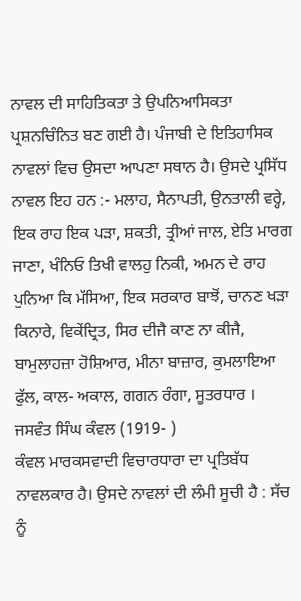ਨਾਵਲ ਦੀ ਸਾਹਿਤਿਕਤਾ ਤੇ ਉਪਨਿਆਸਿਕਤਾ ਪ੍ਰਸ਼ਨਚਿੰਨਿਤ ਬਣ ਗਈ ਹੈ। ਪੰਜਾਬੀ ਦੇ ਇਤਿਹਾਸਿਕ ਨਾਵਲਾਂ ਵਿਚ ਉਸਦਾ ਆਪਣਾ ਸਥਾਨ ਹੈ। ਉਸਦੇ ਪ੍ਰਸਿੱਧ ਨਾਵਲ ਇਹ ਹਨ :- ਮਲਾਹ, ਸੈਨਾਪਤੀ, ਉਨਤਾਲੀ ਵਰ੍ਹੇ, ਇਕ ਰਾਹ ਇਕ ਪੜਾ, ਸ਼ਕਤੀ, ਤ੍ਰੀਆਂ ਜਾਲ, ਏਤਿ ਮਾਰਗ ਜਾਣਾ, ਖੰਨਿਓ ਤਿਖੀ ਵਾਲਹੁ ਨਿਕੀ, ਅਮਨ ਦੇ ਰਾਹ ਪੁਨਿਆ ਕਿ ਮੱਸਿਆ, ਇਕ ਸਰਕਾਰ ਬਾਝੋਂ, ਚਾਨਣ ਖੜਾ ਕਿਨਾਰੇ, ਵਿਕੇਂਦ੍ਰਿਤ, ਸਿਰ ਦੀਜੈ ਕਾਣ ਨਾ ਕੀਜੈ, ਬਾਮੁਲਾਹਜ਼ਾ ਹੋਸ਼ਿਆਰ, ਮੀਨਾ ਬਾਜ਼ਾਰ, ਕੁਮਲਾਇਆ ਫੁੱਲ, ਕਾਲ- ਅਕਾਲ, ਗਗਨ ਰੰਗਾ, ਸੂਤਰਧਾਰ ।
ਜਸਵੰਤ ਸਿੰਘ ਕੰਵਲ (1919- )
ਕੰਵਲ ਮਾਰਕਸਵਾਦੀ ਵਿਚਾਰਧਾਰਾ ਦਾ ਪ੍ਰਤਿਬੱਧ ਨਾਵਲਕਾਰ ਹੈ। ਉਸਦੇ ਨਾਵਲਾਂ ਦੀ ਲੰਮੀ ਸੂਚੀ ਹੈ : ਸੱਚ ਨੂੰ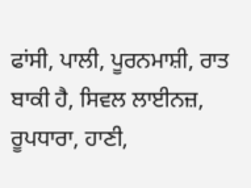ਫਾਂਸੀ, ਪਾਲੀ, ਪੂਰਨਮਾਸ਼ੀ, ਰਾਤ ਬਾਕੀ ਹੈ, ਸਿਵਲ ਲਾਈਨਜ਼, ਰੂਪਧਾਰਾ, ਹਾਣੀ,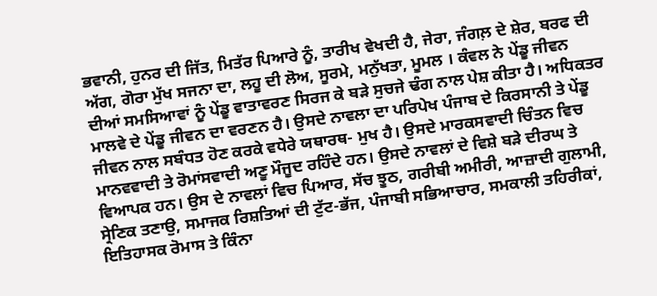ਭਵਾਨੀ, ਹੁਨਰ ਦੀ ਜਿੱਤ, ਮਿਤੱਰ ਪਿਆਰੇ ਨੂੰ, ਤਾਰੀਖ ਵੇਖਦੀ ਹੈ, ਜੇਰਾ, ਜੰਗਲ਼ ਦੇ ਸ਼ੇਰ, ਬਰਫ ਦੀ ਅੱਗ, ਗੋਰਾ ਮੁੱਖ ਸਜਨਾ ਦਾ, ਲਹੂ ਦੀ ਲੋਅ, ਸੂਰਮੇ, ਮਨੁੱਖਤਾ, ਮੂਮਲ । ਕੰਵਲ ਨੇ ਪੇਂਡੂ ਜੀਵਨ ਦੀਆਂ ਸਮਸਿਆਵਾਂ ਨੂੰ ਪੇਂਡੂ ਵਾਤਾਵਰਣ ਸਿਰਜ ਕੇ ਬੜੇ ਸੁਚਜੇ ਢੰਗ ਨਾਲ ਪੇਸ਼ ਕੀਤਾ ਹੈ। ਅਧਿਕਤਰ ਮਾਲਵੇ ਦੇ ਪੇਂਡੂ ਜੀਵਨ ਦਾ ਵਰਣਨ ਹੈ। ਉਸਦੇ ਨਾਵਲਾ ਦਾ ਪਰਿਪੇਖ ਪੰਜਾਬ ਦੇ ਕਿਰਸਾਨੀ ਤੇ ਪੇਂਡੂ ਜੀਵਨ ਨਾਲ ਸਬੰਧਤ ਹੋਣ ਕਰਕੇ ਵਧੇਰੇ ਯਥਾਰਥ- ਮੁਖ ਹੈ। ਉਸਦੇ ਮਾਰਕਸਵਾਦੀ ਚਿੰਤਨ ਵਿਚ ਮਾਨਵਵਾਦੀ ਤੇ ਰੋਮਾਂਸਵਾਦੀ ਅਣੂ ਮੌਜੂਦ ਰਹਿੰਦੇ ਹਨ। ਉਸਦੇ ਨਾਵਲਾਂ ਦੇ ਵਿਸ਼ੇ ਬੜੇ ਦੀਰਘ ਤੇ ਵਿਆਪਕ ਹਨ। ਉਸ ਦੇ ਨਾਵਲਾਂ ਵਿਚ ਪਿਆਰ, ਸੱਚ ਝੂਠ, ਗਰੀਬੀ ਅਮੀਰੀ, ਆਜ਼ਾਦੀ ਗੁਲਾਮੀ, ਸ੍ਰੇਣਿਕ ਤਣਾਉ, ਸਮਾਜਕ ਰਿਸ਼ਤਿਆਂ ਦੀ ਟੁੱਟ-ਭੱਜ, ਪੰਜਾਬੀ ਸਭਿਆਚਾਰ, ਸਮਕਾਲੀ ਤਹਿਰੀਕਾਂ, ਇਤਿਹਾਸਕ ਰੋਮਾਸ ਤੇ ਕਿੰਨਾ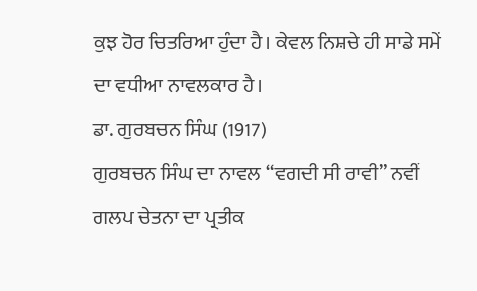ਕੁਝ ਹੋਰ ਚਿਤਰਿਆ ਹੁੰਦਾ ਹੈ। ਕੇਵਲ ਨਿਸ਼ਚੇ ਹੀ ਸਾਡੇ ਸਮੇਂ ਦਾ ਵਧੀਆ ਨਾਵਲਕਾਰ ਹੈ।
ਡਾ. ਗੁਰਬਚਨ ਸਿੰਘ (1917)
ਗੁਰਬਚਨ ਸਿੰਘ ਦਾ ਨਾਵਲ “ਵਗਦੀ ਸੀ ਰਾਵੀ” ਨਵੀਂ ਗਲਪ ਚੇਤਨਾ ਦਾ ਪ੍ਰਤੀਕ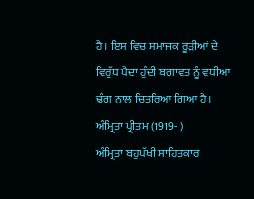ਹੈ। ਇਸ ਵਿਚ ਸਮਾਜਕ ਰੂੜੀਆਂ ਦੇ ਵਿਰੁੱਧ ਪੈਦਾ ਹੁੰਦੀ ਬਗਾਵਤ ਨੂੰ ਵਧੀਆ ਢੰਗ ਨਾਲ ਚਿਤਰਿਆ ਗਿਆ ਹੈ।
ਅੰਮ੍ਰਿਤਾ ਪ੍ਰੀਤਮ (1919- )
ਅੰਮ੍ਰਿਤਾ ਬਹੁਪੱਖੀ ਸਾਹਿਤਕਾਰ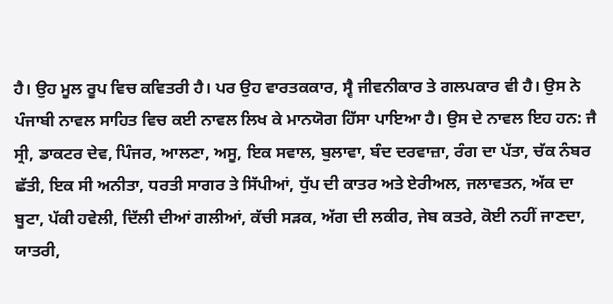ਹੈ। ਉਹ ਮੂਲ ਰੂਪ ਵਿਚ ਕਵਿਤਰੀ ਹੈ। ਪਰ ਉਹ ਵਾਰਤਕਕਾਰ, ਸ੍ਵੈ ਜੀਵਨੀਕਾਰ ਤੇ ਗਲਪਕਾਰ ਵੀ ਹੈ। ਉਸ ਨੇ ਪੰਜਾਬੀ ਨਾਵਲ ਸਾਹਿਤ ਵਿਚ ਕਈ ਨਾਵਲ ਲਿਖ ਕੇ ਮਾਨਯੋਗ ਹਿੱਸਾ ਪਾਇਆ ਹੈ। ਉਸ ਦੇ ਨਾਵਲ ਇਹ ਹਨ: ਜੈ ਸ੍ਰੀ, ਡਾਕਟਰ ਦੇਵ, ਪਿੰਜਰ, ਆਲਣਾ, ਅਸੂ, ਇਕ ਸਵਾਲ, ਬੁਲਾਵਾ, ਬੰਦ ਦਰਵਾਜ਼ਾ, ਰੰਗ ਦਾ ਪੱਤਾ, ਚੱਕ ਨੰਬਰ ਛੱਤੀ, ਇਕ ਸੀ ਅਨੀਤਾ, ਧਰਤੀ ਸਾਗਰ ਤੇ ਸਿੱਪੀਆਂ, ਧੁੱਪ ਦੀ ਕਾਤਰ ਅਤੇ ਏਰੀਅਲ, ਜਲਾਵਤਨ, ਅੱਕ ਦਾ ਬੂਟਾ, ਪੱਕੀ ਹਵੇਲੀ, ਦਿੱਲੀ ਦੀਆਂ ਗਲੀਆਂ, ਕੱਚੀ ਸੜਕ, ਅੱਗ ਦੀ ਲਕੀਰ, ਜੇਬ ਕਤਰੇ, ਕੋਈ ਨਹੀਂ ਜਾਣਦਾ, ਯਾਤਰੀ,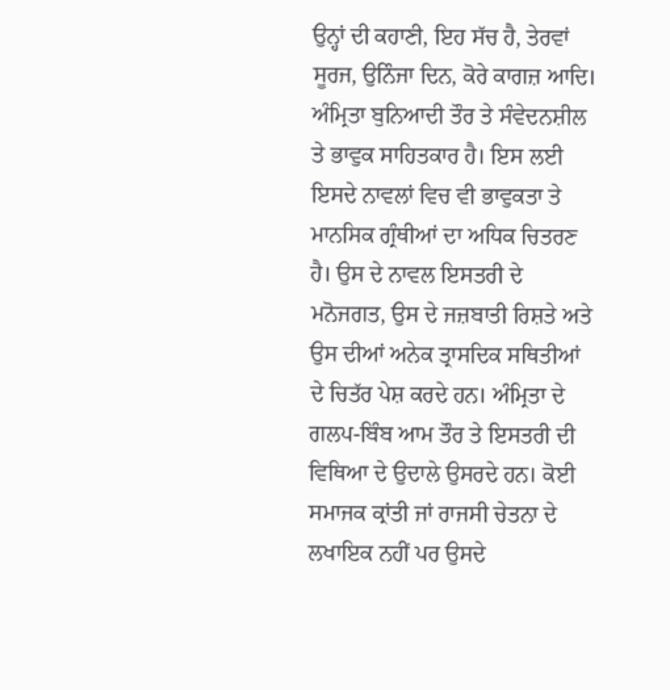ਉਨ੍ਹਾਂ ਦੀ ਕਹਾਣੀ, ਇਹ ਸੱਚ ਹੈ, ਤੇਰਵਾਂ ਸੂਰਜ, ਉਨਿੰਜਾ ਦਿਨ, ਕੋਰੇ ਕਾਗਜ਼ ਆਦਿ। ਅੰਮ੍ਰਿਤਾ ਬੁਨਿਆਦੀ ਤੌਰ ਤੇ ਸੰਵੇਦਨਸ਼ੀਲ ਤੇ ਭਾਵੁਕ ਸਾਹਿਤਕਾਰ ਹੈ। ਇਸ ਲਈ ਇਸਦੇ ਨਾਵਲਾਂ ਵਿਚ ਵੀ ਭਾਵੁਕਤਾ ਤੇ ਮਾਨਸਿਕ ਗ੍ਰੰਥੀਆਂ ਦਾ ਅਧਿਕ ਚਿਤਰਣ ਹੈ। ਉਸ ਦੇ ਨਾਵਲ ਇਸਤਰੀ ਦੇ ਮਨੋਜਗਤ, ਉਸ ਦੇ ਜਜ਼ਬਾਤੀ ਰਿਸ਼ਤੇ ਅਤੇ ਉਸ ਦੀਆਂ ਅਨੇਕ ਤ੍ਰਾਸਦਿਕ ਸਥਿਤੀਆਂ ਦੇ ਚਿਤੱਰ ਪੇਸ਼ ਕਰਦੇ ਹਨ। ਅੰਮ੍ਰਿਤਾ ਦੇ ਗਲਪ-ਬਿੰਬ ਆਮ ਤੌਰ ਤੇ ਇਸਤਰੀ ਦੀ ਵਿਥਿਆ ਦੇ ਉਦਾਲੇ ਉਸਰਦੇ ਹਨ। ਕੋਈ ਸਮਾਜਕ ਕ੍ਰਾਂਤੀ ਜਾਂ ਰਾਜਸੀ ਚੇਤਨਾ ਦੇ ਲਖਾਇਕ ਨਹੀਂ ਪਰ ਉਸਦੇ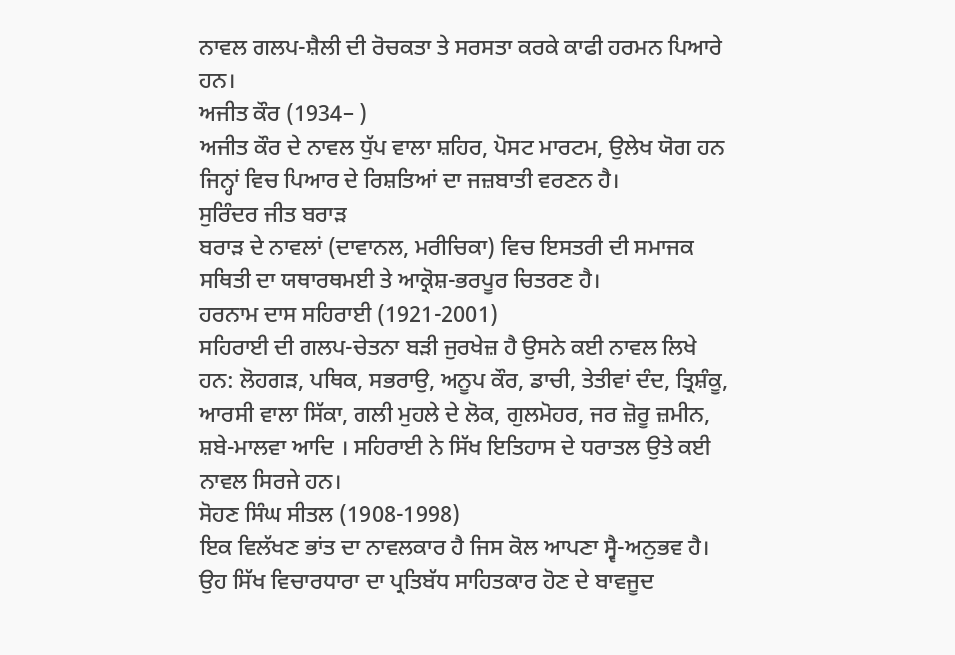ਨਾਵਲ ਗਲਪ-ਸ਼ੈਲੀ ਦੀ ਰੋਚਕਤਾ ਤੇ ਸਰਸਤਾ ਕਰਕੇ ਕਾਫੀ ਹਰਮਨ ਪਿਆਰੇ ਹਨ।
ਅਜੀਤ ਕੌਰ (1934– )
ਅਜੀਤ ਕੌਰ ਦੇ ਨਾਵਲ ਧੁੱਪ ਵਾਲਾ ਸ਼ਹਿਰ, ਪੋਸਟ ਮਾਰਟਮ, ਉਲੇਖ ਯੋਗ ਹਨ ਜਿਨ੍ਹਾਂ ਵਿਚ ਪਿਆਰ ਦੇ ਰਿਸ਼ਤਿਆਂ ਦਾ ਜਜ਼ਬਾਤੀ ਵਰਣਨ ਹੈ।
ਸੁਰਿੰਦਰ ਜੀਤ ਬਰਾੜ
ਬਰਾੜ ਦੇ ਨਾਵਲਾਂ (ਦਾਵਾਨਲ, ਮਰੀਚਿਕਾ) ਵਿਚ ਇਸਤਰੀ ਦੀ ਸਮਾਜਕ ਸਥਿਤੀ ਦਾ ਯਥਾਰਥਮਈ ਤੇ ਆਕ੍ਰੋਸ਼-ਭਰਪੂਰ ਚਿਤਰਣ ਹੈ।
ਹਰਨਾਮ ਦਾਸ ਸਹਿਰਾਈ (1921-2001)
ਸਹਿਰਾਈ ਦੀ ਗਲਪ-ਚੇਤਨਾ ਬੜੀ ਜੁਰਖੇਜ਼ ਹੈ ਉਸਨੇ ਕਈ ਨਾਵਲ ਲਿਖੇ ਹਨ: ਲੋਹਗੜ, ਪਥਿਕ, ਸਭਰਾਉ, ਅਨੂਪ ਕੌਰ, ਡਾਚੀ, ਤੇਤੀਵਾਂ ਦੰਦ, ਤ੍ਰਿਸ਼ੰਕੂ, ਆਰਸੀ ਵਾਲਾ ਸਿੱਕਾ, ਗਲੀ ਮੁਹਲੇ ਦੇ ਲੋਕ, ਗੁਲਮੋਹਰ, ਜਰ ਜ਼ੋਰੂ ਜ਼ਮੀਨ, ਸ਼ਬੇ-ਮਾਲਵਾ ਆਦਿ । ਸਹਿਰਾਈ ਨੇ ਸਿੱਖ ਇਤਿਹਾਸ ਦੇ ਧਰਾਤਲ ਉਤੇ ਕਈ ਨਾਵਲ ਸਿਰਜੇ ਹਨ।
ਸੋਹਣ ਸਿੰਘ ਸੀਤਲ (1908-1998)
ਇਕ ਵਿਲੱਖਣ ਭਾਂਤ ਦਾ ਨਾਵਲਕਾਰ ਹੈ ਜਿਸ ਕੋਲ ਆਪਣਾ ਸ੍ਵੈ-ਅਨੁਭਵ ਹੈ। ਉਹ ਸਿੱਖ ਵਿਚਾਰਧਾਰਾ ਦਾ ਪ੍ਰਤਿਬੱਧ ਸਾਹਿਤਕਾਰ ਹੋਣ ਦੇ ਬਾਵਜੂਦ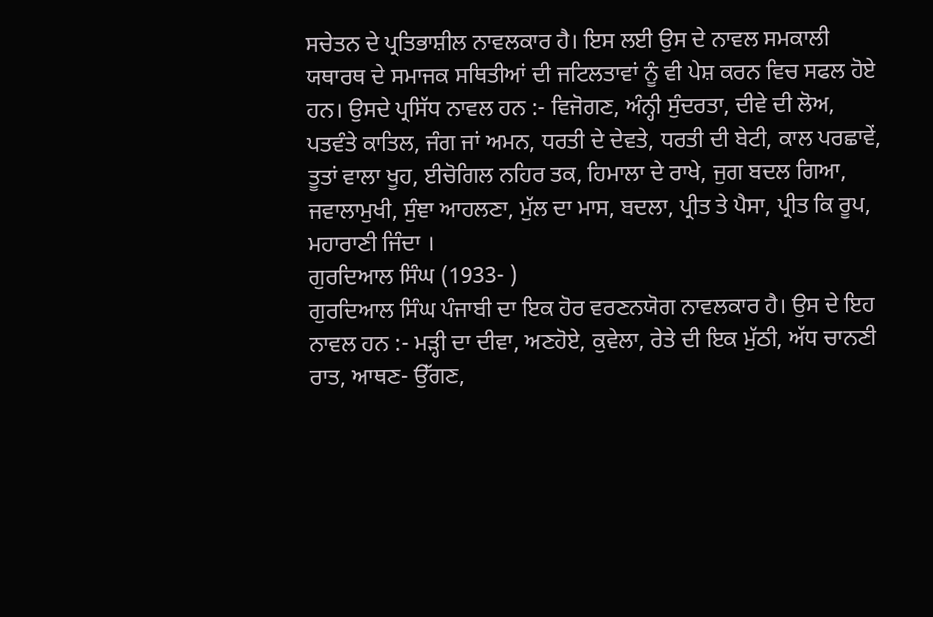ਸਚੇਤਨ ਦੇ ਪ੍ਰਤਿਭਾਸ਼ੀਲ ਨਾਵਲਕਾਰ ਹੈ। ਇਸ ਲਈ ਉਸ ਦੇ ਨਾਵਲ ਸਮਕਾਲੀ ਯਥਾਰਥ ਦੇ ਸਮਾਜਕ ਸਥਿਤੀਆਂ ਦੀ ਜਟਿਲਤਾਵਾਂ ਨੂੰ ਵੀ ਪੇਸ਼ ਕਰਨ ਵਿਚ ਸਫਲ ਹੋਏ ਹਨ। ਉਸਦੇ ਪ੍ਰਸਿੱਧ ਨਾਵਲ ਹਨ :- ਵਿਜੋਗਣ, ਅੰਨ੍ਹੀ ਸੁੰਦਰਤਾ, ਦੀਵੇ ਦੀ ਲੋਅ, ਪਤਵੰਤੇ ਕਾਤਿਲ, ਜੰਗ ਜਾਂ ਅਮਨ, ਧਰਤੀ ਦੇ ਦੇਵਤੇ, ਧਰਤੀ ਦੀ ਬੇਟੀ, ਕਾਲ ਪਰਛਾਵੇਂ, ਤੂਤਾਂ ਵਾਲਾ ਖੂਹ, ਈਚੋਗਿਲ ਨਹਿਰ ਤਕ, ਹਿਮਾਲਾ ਦੇ ਰਾਖੇ, ਜੁਗ ਬਦਲ ਗਿਆ, ਜਵਾਲਾਮੁਖੀ, ਸੁੰਞਾ ਆਹਲਣਾ, ਮੁੱਲ ਦਾ ਮਾਸ, ਬਦਲਾ, ਪ੍ਰੀਤ ਤੇ ਪੈਸਾ, ਪ੍ਰੀਤ ਕਿ ਰੂਪ, ਮਹਾਰਾਣੀ ਜਿੰਦਾ ।
ਗੁਰਦਿਆਲ ਸਿੰਘ (1933- )
ਗੁਰਦਿਆਲ ਸਿੰਘ ਪੰਜਾਬੀ ਦਾ ਇਕ ਹੋਰ ਵਰਣਨਯੋਗ ਨਾਵਲਕਾਰ ਹੈ। ਉਸ ਦੇ ਇਹ ਨਾਵਲ ਹਨ :- ਮੜ੍ਹੀ ਦਾ ਦੀਵਾ, ਅਣਹੋਏ, ਕੁਵੇਲਾ, ਰੇਤੇ ਦੀ ਇਕ ਮੁੱਠੀ, ਅੱਧ ਚਾਨਣੀ ਰਾਤ, ਆਥਣ- ਉੱਗਣ,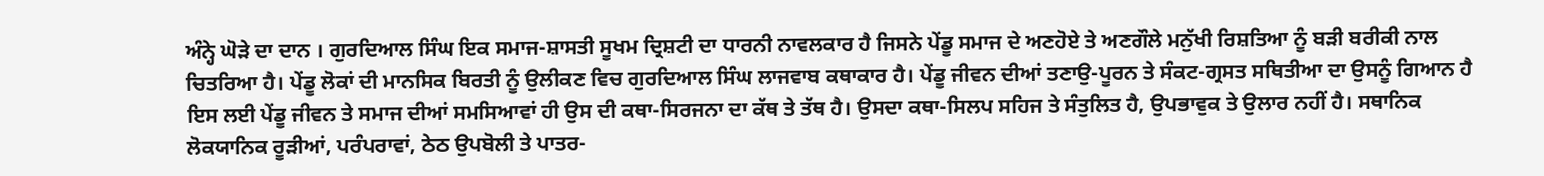ਅੰਨ੍ਹੇ ਘੋੜੇ ਦਾ ਦਾਨ । ਗੁਰਦਿਆਲ ਸਿੰਘ ਇਕ ਸਮਾਜ-ਸ਼ਾਸਤੀ ਸੂਖਮ ਦ੍ਰਿਸ਼ਟੀ ਦਾ ਧਾਰਨੀ ਨਾਵਲਕਾਰ ਹੈ ਜਿਸਨੇ ਪੇਂਡੂ ਸਮਾਜ ਦੇ ਅਣਹੋਏ ਤੇ ਅਣਗੌਲੇ ਮਨੁੱਖੀ ਰਿਸ਼ਤਿਆ ਨੂੰ ਬੜੀ ਬਰੀਕੀ ਨਾਲ ਚਿਤਰਿਆ ਹੈ। ਪੇਂਡੂ ਲੋਕਾਂ ਦੀ ਮਾਨਸਿਕ ਬਿਰਤੀ ਨੂੰ ਉਲੀਕਣ ਵਿਚ ਗੁਰਦਿਆਲ ਸਿੰਘ ਲਾਜਵਾਬ ਕਥਾਕਾਰ ਹੈ। ਪੇਂਡੂ ਜੀਵਨ ਦੀਆਂ ਤਣਾਉ-ਪੂਰਨ ਤੇ ਸੰਕਟ-ਗ੍ਰਸਤ ਸਥਿਤੀਆ ਦਾ ਉਸਨੂੰ ਗਿਆਨ ਹੈ ਇਸ ਲਈ ਪੇਂਡੂ ਜੀਵਨ ਤੇ ਸਮਾਜ ਦੀਆਂ ਸਮਸਿਆਵਾਂ ਹੀ ਉਸ ਦੀ ਕਥਾ-ਸਿਰਜਨਾ ਦਾ ਕੱਥ ਤੇ ਤੱਥ ਹੈ। ਉਸਦਾ ਕਥਾ-ਸਿਲਪ ਸਹਿਜ ਤੇ ਸੰਤੁਲਿਤ ਹੈ, ਉਪਭਾਵੁਕ ਤੇ ਉਲਾਰ ਨਹੀਂ ਹੈ। ਸਥਾਨਿਕ ਲੋਕਯਾਨਿਕ ਰੂੜੀਆਂ, ਪਰੰਪਰਾਵਾਂ, ਠੇਠ ਉਪਬੋਲੀ ਤੇ ਪਾਤਰ-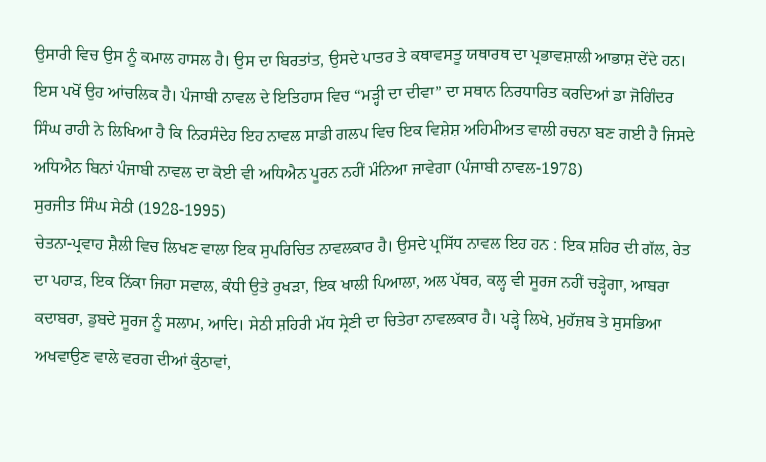ਉਸਾਰੀ ਵਿਚ ਉਸ ਨੂੰ ਕਮਾਲ ਹਾਸਲ ਹੈ। ਉਸ ਦਾ ਬਿਰਤਾਂਤ, ਉਸਦੇ ਪਾਤਰ ਤੇ ਕਥਾਵਸਤੂ ਯਥਾਰਥ ਦਾ ਪ੍ਰਭਾਵਸ਼ਾਲੀ ਆਭਾਸ਼ ਦੇਂਦੇ ਹਨ। ਇਸ ਪਖੋਂ ਉਹ ਆਂਚਲਿਕ ਹੈ। ਪੰਜਾਬੀ ਨਾਵਲ ਦੇ ਇਤਿਹਾਸ ਵਿਚ “ਮੜ੍ਹੀ ਦਾ ਦੀਵਾ” ਦਾ ਸਥਾਨ ਨਿਰਧਾਰਿਤ ਕਰਦਿਆਂ ਡਾ ਜੋਗਿੰਦਰ ਸਿੰਘ ਰਾਹੀ ਨੇ ਲਿਖਿਆ ਹੈ ਕਿ ਨਿਰਸੰਦੇਹ ਇਹ ਨਾਵਲ ਸਾਡੀ ਗਲਪ ਵਿਚ ਇਕ ਵਿਸ਼ੇਸ਼ ਅਹਿਮੀਅਤ ਵਾਲੀ ਰਚਨਾ ਬਣ ਗਈ ਹੈ ਜਿਸਦੇ ਅਧਿਐਨ ਬਿਨਾਂ ਪੰਜਾਬੀ ਨਾਵਲ ਦਾ ਕੋਈ ਵੀ ਅਧਿਐਨ ਪੂਰਨ ਨਹੀਂ ਮੰਨਿਆ ਜਾਵੇਗਾ (ਪੰਜਾਬੀ ਨਾਵਲ-1978)
ਸੁਰਜੀਤ ਸਿੰਘ ਸੇਠੀ (1928-1995)
ਚੇਤਨਾ-ਪ੍ਰਵਾਹ ਸ਼ੈਲੀ ਵਿਚ ਲਿਖਣ ਵਾਲਾ ਇਕ ਸੁਪਰਿਚਿਤ ਨਾਵਲਕਾਰ ਹੈ। ਉਸਦੇ ਪ੍ਰਸਿੱਧ ਨਾਵਲ ਇਹ ਹਨ : ਇਕ ਸ਼ਹਿਰ ਦੀ ਗੱਲ, ਰੇਤ ਦਾ ਪਹਾੜ, ਇਕ ਨਿੱਕਾ ਜਿਹਾ ਸਵਾਲ, ਕੰਧੀ ਉਤੇ ਰੁਖੜਾ, ਇਕ ਖਾਲੀ ਪਿਆਲਾ, ਅਲ ਪੱਥਰ, ਕਲ੍ਹ ਵੀ ਸੂਰਜ ਨਹੀਂ ਚੜ੍ਹੇਗਾ, ਆਬਰਾ ਕਦਾਬਰਾ, ਡੁਬਦੇ ਸੂਰਜ ਨੂੰ ਸਲਾਮ, ਆਦਿ। ਸੇਠੀ ਸ਼ਹਿਰੀ ਮੱਧ ਸ੍ਰੇਣੀ ਦਾ ਚਿਤੇਰਾ ਨਾਵਲਕਾਰ ਹੈ। ਪੜ੍ਹੇ ਲਿਖੇ, ਮੁਹੱਜ਼ਬ ਤੇ ਸੁਸਭਿਆ ਅਖਵਾਉਣ ਵਾਲੇ ਵਰਗ ਦੀਆਂ ਕੁੰਠਾਵਾਂ,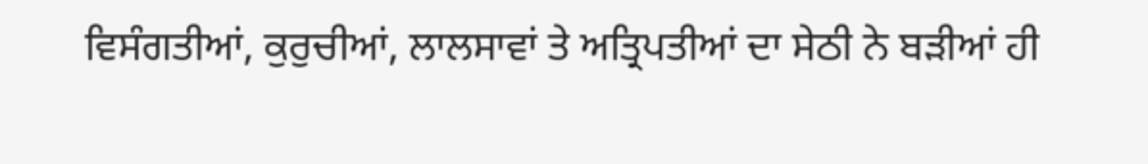ਵਿਸੰਗਤੀਆਂ, ਕੁਰੁਚੀਆਂ, ਲਾਲਸਾਵਾਂ ਤੇ ਅਤ੍ਰਿਪਤੀਆਂ ਦਾ ਸੇਠੀ ਨੇ ਬੜੀਆਂ ਹੀ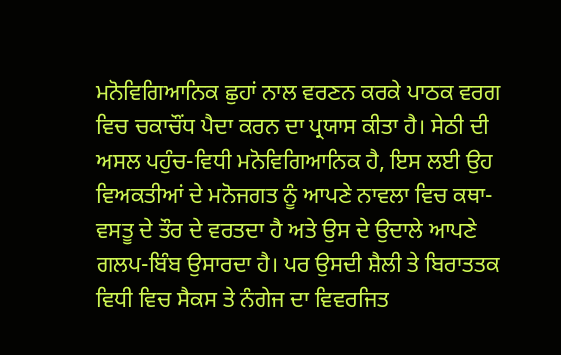ਮਨੋਵਿਗਿਆਨਿਕ ਛੁਹਾਂ ਨਾਲ ਵਰਣਨ ਕਰਕੇ ਪਾਠਕ ਵਰਗ ਵਿਚ ਚਕਾਚੌਂਧ ਪੈਦਾ ਕਰਨ ਦਾ ਪ੍ਰਯਾਸ ਕੀਤਾ ਹੈ। ਸੇਠੀ ਦੀ ਅਸਲ ਪਹੁੰਚ-ਵਿਧੀ ਮਨੋਵਿਗਿਆਨਿਕ ਹੈ, ਇਸ ਲਈ ਉਹ ਵਿਅਕਤੀਆਂ ਦੇ ਮਨੋਜਗਤ ਨੂੰ ਆਪਣੇ ਨਾਵਲਾ ਵਿਚ ਕਥਾ- ਵਸਤੂ ਦੇ ਤੌਰ ਦੇ ਵਰਤਦਾ ਹੈ ਅਤੇ ਉਸ ਦੇ ਉਦਾਲੇ ਆਪਣੇ ਗਲਪ-ਬਿੰਬ ਉਸਾਰਦਾ ਹੈ। ਪਰ ਉਸਦੀ ਸ਼ੈਲੀ ਤੇ ਬਿਰਾਤਤਕ ਵਿਧੀ ਵਿਚ ਸੈਕਸ ਤੇ ਨੰਗੇਜ ਦਾ ਵਿਵਰਜਿਤ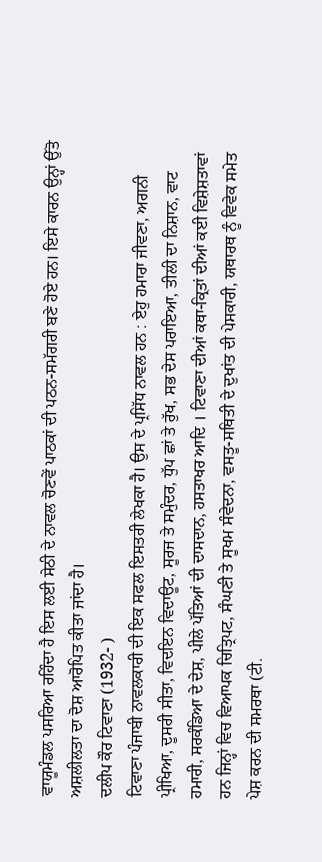ਵਾਯੂਮੰਡਲ ਪਸਰਿਆ ਰਹਿੰਦਾ ਹੈ ਇਸ ਲਈ ਸੇਠੀ ਦੇ ਨਾਵਲ ਚੋਣਵੇਂ ਪਾਠਕਾਂ ਦੀ ਪਠਨ-ਸਮੱਗਰੀ ਬਣੇ ਹੋਏ ਹਨ। ਇਸੇ ਕਾਰਨ ਉਨ੍ਹਾਂ ਉੱਤੋ ਅਸ਼ਲੀਲਤਾ ਦਾ ਦੋਸ਼ ਆਰੋਪਿਤ ਕੀਤਾ ਜਾਂਦਾ ਹੈ।
ਦਲੀਪ ਕੌਰ ਟਿਵਾਣਾ (1932- )
ਟਿਵਾਣਾ ਪੰਜਾਬੀ ਨਾਵਲਕਾਰੀ ਦੀ ਇਕ ਸਫਲ ਇਸਤਰੀ ਲੇਖਕਾ ਹੈ। ਉਸ ਦੇ ਪ੍ਰਸਿੱਧ ਨਾਵਲ ਹਨ : ਏਹੁ ਹਮਾਰਾ ਜੀਵਣਾ, ਅਗਨੀ ਪ੍ਰੀਖਿਆ, ਦੂਸਰੀ ਸੀਤਾ, ਵਿਦਇਨ ਵਿਦਾਊਟ, ਸੂਰਜ ਤੇ ਸਮੁੰਦਰ, ਧੁੱਪ ਛਾਂ ਤੇ ਰੁੱਖ, ਸਭ ਦੇਸ ਪਰਾਇਆ, ਤੀਲੀ ਦਾ ਨਿਸ਼ਾਨ, ਵਾਟ ਹਮਾਰੀ, ਸਰਕੰਡਿਆ ਦੇ ਦੇਸ਼, ਪੀਲੇ ਪੱਤਿਆਂ ਦੀ ਦਾਸਦਾਨ, ਹਸਤਾਖਰ ਆਦਿ । ਟਿਵਾਣਾ ਦੀਆਂ ਕਥਾ-ਕ੍ਰਿਤਾਂ ਦੀਆਂ ਕਈ ਵਿਸ਼ੇਸ਼ਤਾਵਾਂ ਹਨ ਜਿਨ੍ਹਾਂ ਵਿਚ ਵਿਆਪਕ ਚਿਤ੍ਰਿਪਟ, ਸੰਘਣੀ ਤੇ ਸੂਖਮ ਸੰਵੇਦਨਾ, ਵਸਤੂ-ਸਥਿਤੀ ਦੇ ਦੁਖਾਂਤ ਦੀ ਪੇਸਕਾਰੀ, ਯਥਾਰਥ ਨੂੰ ਵਿਵੇਕ ਸਮੇਤ ਪੇਸ਼ ਕਰਨ ਦੀ ਸਮਰਥਾ (ਟੀ.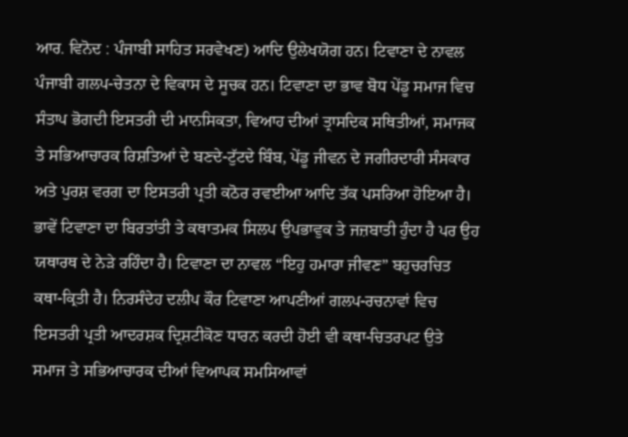ਆਰ. ਵਿਨੋਦ : ਪੰਜਾਬੀ ਸਾਹਿਤ ਸਰਵੇਖਣ) ਆਦਿ ਉਲੇਖਯੋਗ ਹਨ। ਟਿਵਾਣਾ ਦੇ ਨਾਵਲ ਪੰਜਾਬੀ ਗਲਪ-ਚੇਤਨਾ ਦੇ ਵਿਕਾਸ ਦੇ ਸੂਚਕ ਹਨ। ਟਿਵਾਣਾ ਦਾ ਭਾਵ ਬੋਧ ਪੇਂਡੂ ਸਮਾਜ ਵਿਚ ਸੰਤਾਪ ਭੋਗਦੀ ਇਸਤਰੀ ਦੀ ਮਾਨਸਿਕਤਾ, ਵਿਆਹ ਦੀਆਂ ਤ੍ਰਾਸਦਿਕ ਸਥਿਤੀਆਂ, ਸਮਾਜਕ ਤੇ ਸਭਿਆਚਾਰਕ ਰਿਸ਼ਤਿਆਂ ਦੇ ਬਣਦੇ-ਟੁੱਟਦੇ ਬਿੰਬ, ਪੇਂਡੂ ਜੀਵਨ ਦੇ ਜਗੀਰਦਾਰੀ ਸੰਸਕਾਰ ਅਤੇ ਪੁਰਸ਼ ਵਰਗ ਦਾ ਇਸਤਰੀ ਪ੍ਰਤੀ ਕਠੋਰ ਰਵਈਆ ਆਦਿ ਤੱਕ ਪਸਰਿਆ ਹੋਇਆ ਹੈ। ਭਾਵੇਂ ਟਿਵਾਣਾ ਦਾ ਬਿਰਤਾਂਤੀ ਤੇ ਕਥਾਤਮਕ ਸਿਲਪ ਉਪਭਾਵੁਕ ਤੇ ਜਜ਼ਬਾਤੀ ਹੁੰਦਾ ਹੈ ਪਰ ਉਹ ਯਥਾਰਥ ਦੇ ਨੇੜੇ ਰਹਿੰਦਾ ਹੈ। ਟਿਵਾਣਾ ਦਾ ਨਾਵਲ “ਇਹੁ ਹਮਾਰਾ ਜੀਵਣ” ਬਹੁਚਰਚਿਤ ਕਥਾ-ਕ੍ਰਿਤੀ ਹੈ। ਨਿਰਸੰਦੇਹ ਦਲੀਪ ਕੌਰ ਟਿਵਾਣਾ ਆਪਣੀਆਂ ਗਲਪ-ਰਚਨਾਵਾਂ ਵਿਚ ਇਸਤਰੀ ਪ੍ਰਤੀ ਆਦਰਸ਼ਕ ਦ੍ਰਿਸ਼ਟੀਕੋਣ ਧਾਰਨ ਕਰਦੀ ਹੋਈ ਵੀ ਕਥਾ-ਚਿਤਰਪਟ ਉਤੇ ਸਮਾਜ ਤੇ ਸਭਿਆਚਾਰਕ ਦੀਆਂ ਵਿਆਪਕ ਸਮਸਿਆਵਾਂ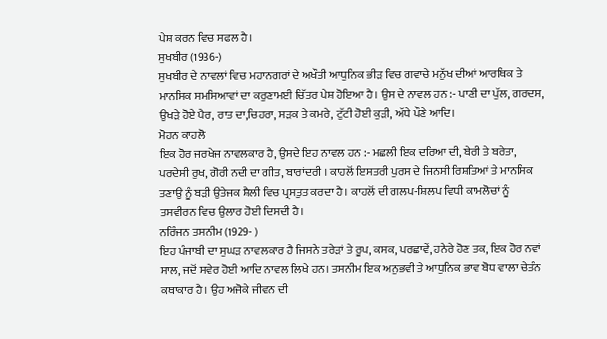ਪੇਸ਼ ਕਰਨ ਵਿਚ ਸਫਲ ਹੈ।
ਸੁਖਬੀਰ (1936-)
ਸੁਖਬੀਰ ਦੇ ਨਾਵਲਾਂ ਵਿਚ ਮਹਾਨਗਰਾਂ ਦੇ ਅਖੌਤੀ ਆਧੁਨਿਕ ਭੀੜ ਵਿਚ ਗਵਾਚੇ ਮਨੁੱਖ ਦੀਆਂ ਆਰਥਿਕ ਤੇ ਮਾਨਸਿਕ ਸਮਸਿਆਵਾਂ ਦਾ ਕਰੁਣਾਮਈ ਚਿੱਤਰ ਪੇਸ਼ ਹੋਇਆ ਹੈ। ਉਸ ਦੇ ਨਾਵਲ ਹਨ :- ਪਾਣੀ ਦਾ ਪੁੱਲ, ਗਰਦਸ, ਉਖੜੇ ਹੋਏ ਪੈਰ, ਰਾਤ ਦਾ,ਚਿਹਰਾ, ਸੜਕ ਤੇ ਕਮਰੇ, ਟੁੱਟੀ ਹੋਈ ਕੁੜੀ, ਅੱਧੇ ਪੌਣੇ ਆਦਿ।
ਮੋਹਨ ਕਾਹਲੋ
ਇਕ ਹੋਰ ਜਰਖੇਜ ਨਾਵਲਕਾਰ ਹੈ, ਉਸਦੇ ਇਹ ਨਾਵਲ ਹਨ :- ਮਛਲੀ ਇਕ ਦਰਿਆ ਦੀ, ਬੇਰੀ ਤੇ ਬਰੇਤਾ, ਪਰਦੇਸੀ ਰੁਖ, ਗੋਰੀ ਨਦੀ ਦਾ ਗੀਤ, ਬਾਰਾਂਦਰੀ । ਕਾਹਲੋਂ ਇਸਤਰੀ ਪੁਰਸ ਦੇ ਜਿਨਸੀ ਰਿਸ਼ਤਿਆਂ ਤੇ ਮਾਨਸਿਕ ਤਣਾਉ ਨੂੰ ਬੜੀ ਉਤੇਜਕ ਸ਼ੈਲੀ ਵਿਚ ਪ੍ਰਸਤੁਤ ਕਰਦਾ ਹੈ। ਕਾਹਲੋਂ ਦੀ ਗਲਪ-ਸ਼ਿਲਪ ਵਿਧੀ ਕਾਮਲੋਚਾਂ ਨੂੰ ਤਸਵੀਰਨ ਵਿਚ ਉਲਾਰ ਹੋਈ ਦਿਸਦੀ ਹੈ।
ਨਰਿੰਜਨ ਤਸਨੀਮ (1929- )
ਇਹ ਪੰਜਾਬੀ ਦਾ ਸੁਘੜ ਨਾਵਲਕਾਰ ਹੈ ਜਿਸਨੇ ਤਰੇੜਾਂ ਤੇ ਰੂਪ, ਕਸਕ, ਪਰਛਾਵੇਂ, ਹਨੇਰੇ ਹੋਣ ਤਕ, ਇਕ ਹੋਰ ਨਵਾਂ ਸਾਲ, ਜਦੋਂ ਸਵੇਰ ਹੋਈ ਆਦਿ ਨਾਵਲ ਲਿਖੇ ਹਨ। ਤਸਨੀਮ ਇਕ ਅਨੁਭਵੀ ਤੇ ਆਧੁਨਿਕ ਭਾਵ ਬੋਧ ਵਾਲਾ ਚੇਤੰਨ ਕਥਾਕਾਰ ਹੈ। ਉਹ ਅਜੋਕੇ ਜੀਵਨ ਦੀ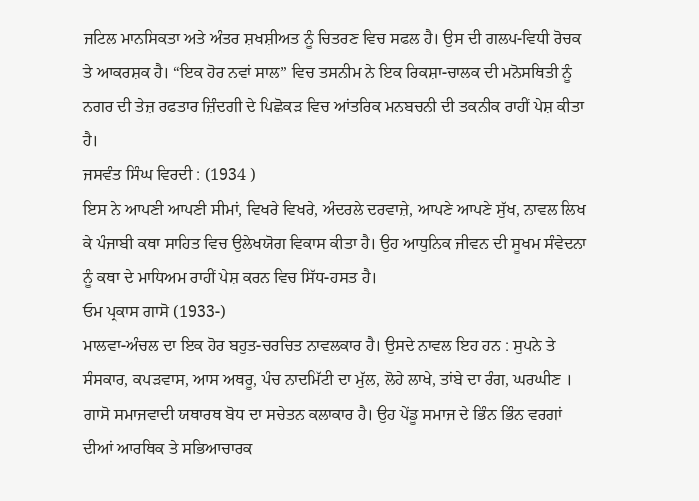ਜਟਿਲ ਮਾਨਸਿਕਤਾ ਅਤੇ ਅੰਤਰ ਸ਼ਖਸ਼ੀਅਤ ਨੂੰ ਚਿਤਰਣ ਵਿਚ ਸਫਲ ਹੈ। ਉਸ ਦੀ ਗਲਪ-ਵਿਧੀ ਰੋਚਕ ਤੇ ਆਕਰਸ਼ਕ ਹੈ। “ਇਕ ਹੋਰ ਨਵਾਂ ਸਾਲ” ਵਿਚ ਤਸਨੀਮ ਨੇ ਇਕ ਰਿਕਸ਼ਾ-ਚਾਲਕ ਦੀ ਮਨੋਸਥਿਤੀ ਨੂੰ ਨਗਰ ਦੀ ਤੇਜ਼ ਰਫਤਾਰ ਜ਼ਿੰਦਗੀ ਦੇ ਪਿਛੋਕੜ ਵਿਚ ਆਂਤਰਿਕ ਮਨਬਚਨੀ ਦੀ ਤਕਨੀਕ ਰਾਹੀਂ ਪੇਸ਼ ਕੀਤਾ ਹੈ।
ਜਸਵੰਤ ਸਿੰਘ ਵਿਰਦੀ : (1934 )
ਇਸ ਨੇ ਆਪਣੀ ਆਪਣੀ ਸੀਮਾਂ, ਵਿਖਰੇ ਵਿਖਰੇ, ਅੰਦਰਲੇ ਦਰਵਾਜ਼ੇ, ਆਪਣੇ ਆਪਣੇ ਸੁੱਖ, ਨਾਵਲ ਲਿਖ ਕੇ ਪੰਜਾਬੀ ਕਥਾ ਸਾਹਿਤ ਵਿਚ ਉਲੇਖਯੋਗ ਵਿਕਾਸ ਕੀਤਾ ਹੈ। ਉਹ ਆਧੁਨਿਕ ਜੀਵਨ ਦੀ ਸੂਖਮ ਸੰਵੇਦਨਾ ਨੂੰ ਕਥਾ ਦੇ ਮਾਧਿਅਮ ਰਾਹੀਂ ਪੇਸ਼ ਕਰਨ ਵਿਚ ਸਿੱਧ-ਹਸਤ ਹੈ।
ਓਮ ਪ੍ਰਕਾਸ ਗਾਸੋ (1933-)
ਮਾਲਵਾ-ਅੰਚਲ ਦਾ ਇਕ ਹੋਰ ਬਹੁਤ-ਚਰਚਿਤ ਨਾਵਲਕਾਰ ਹੈ। ਉਸਦੇ ਨਾਵਲ ਇਹ ਹਨ : ਸੁਪਨੇ ਤੇ ਸੰਸਕਾਰ, ਕਪੜਵਾਸ, ਆਸ ਅਥਰੂ, ਪੰਚ ਨਾਦਮਿੱਟੀ ਦਾ ਮੁੱਲ, ਲੋਹੇ ਲਾਖੇ, ਤਾਂਬੇ ਦਾ ਰੰਗ, ਘਰਘੀਣ । ਗਾਸੋ ਸਮਾਜਵਾਦੀ ਯਥਾਰਥ ਬੋਧ ਦਾ ਸਚੇਤਨ ਕਲਾਕਾਰ ਹੈ। ਉਹ ਪੇਂਡੂ ਸਮਾਜ ਦੇ ਭਿੰਨ ਭਿੰਨ ਵਰਗਾਂ ਦੀਆਂ ਆਰਥਿਕ ਤੇ ਸਭਿਆਚਾਰਕ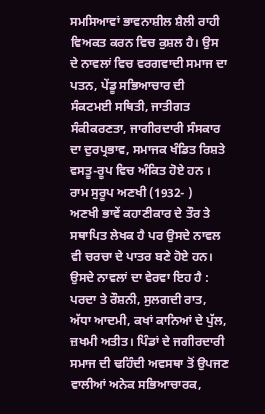ਸਮਸਿਆਵਾਂ ਭਾਵਨਾਸ਼ੀਲ ਸ਼ੈਲੀ ਰਾਹੀ ਵਿਅਕਤ ਕਰਨ ਵਿਚ ਕੁਸ਼ਲ ਹੈ। ਉਸ ਦੇ ਨਾਵਲਾਂ ਵਿਚ ਵਰਗਵਾਦੀ ਸਮਾਜ ਦਾ ਪਤਨ, ਪੇਂਡੂ ਸਭਿਆਚਾਰ ਦੀ ਸੰਕਟਮਈ ਸਥਿਤੀ, ਜਾਤੀਗਤ ਸੰਕੀਕਰਣਤਾ, ਜਾਗੀਰਦਾਰੀ ਸੰਸਕਾਰ ਦਾ ਦੁਰਪ੍ਰਭਾਵ, ਸਮਾਜਕ ਖੰਡਿਤ ਰਿਸ਼ਤੇ ਵਸਤੂ-ਰੂਪ ਵਿਚ ਅੰਕਿਤ ਹੋਏ ਹਨ ।
ਰਾਮ ਸੁਰੂਪ ਅਣਖੀ (1932- )
ਅਣਖੀ ਭਾਵੇਂ ਕਹਾਣੀਕਾਰ ਦੇ ਤੌਰ ਤੇ ਸਥਾਪਿਤ ਲੇਖਕ ਹੈ ਪਰ ਉਸਦੇ ਨਾਵਲ ਵੀ ਚਰਚਾ ਦੇ ਪਾਤਰ ਬਣੇ ਹੋਏ ਹਨ। ਉਸਦੇ ਨਾਵਲਾਂ ਦਾ ਵੇਰਵਾ ਇਹ ਹੈ : ਪਰਦਾ ਤੇ ਰੌਸ਼ਨੀ, ਸੁਲਗਦੀ ਰਾਤ, ਅੱਧਾ ਆਦਮੀ, ਕਖਾਂ ਕਾਨਿਆਂ ਦੇ ਪੁੱਲ, ਜ਼ਖਮੀ ਅਤੀਤ। ਪਿੰਡਾਂ ਦੇ ਜਗੀਰਦਾਰੀ ਸਮਾਜ ਦੀ ਢਹਿੰਦੀ ਅਵਸਥਾ ਤੋਂ ਉਪਜਣ ਵਾਲੀਆਂ ਅਨੇਕ ਸਭਿਆਚਾਰਕ,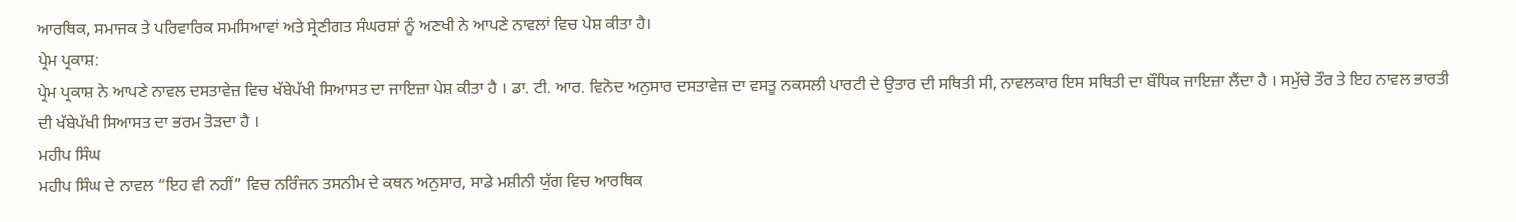ਆਰਥਿਕ, ਸਮਾਜਕ ਤੇ ਪਰਿਵਾਰਿਕ ਸਮਸਿਆਵਾਂ ਅਤੇ ਸ੍ਰੇਣੀਗਤ ਸੰਘਰਸ਼ਾਂ ਨੂੰ ਅਣਖੀ ਨੇ ਆਪਣੇ ਨਾਵਲਾਂ ਵਿਚ ਪੇਸ਼ ਕੀਤਾ ਹੈ।
ਪ੍ਰੇਮ ਪ੍ਰਕਾਸ਼:
ਪ੍ਰੇਮ ਪ੍ਰਕਾਸ਼ ਨੇ ਆਪਣੇ ਨਾਵਲ ਦਸਤਾਵੇਜ਼ ਵਿਚ ਖੱਬੇਪੱਖੀ ਸਿਆਸਤ ਦਾ ਜਾਇਜ਼ਾ ਪੇਸ਼ ਕੀਤਾ ਹੈ । ਡਾ. ਟੀ. ਆਰ. ਵਿਨੋਦ ਅਨੁਸਾਰ ਦਸਤਾਵੇਜ਼ ਦਾ ਵਸਤੂ ਨਕਸਲੀ ਪਾਰਟੀ ਦੇ ਉਤਾਰ ਦੀ ਸਥਿਤੀ ਸੀ, ਨਾਵਲਕਾਰ ਇਸ ਸਥਿਤੀ ਦਾ ਬੌਧਿਕ ਜਾਇਜ਼ਾ ਲੈਂਦਾ ਹੈ । ਸਮੁੱਚੇ ਤੌਰ ਤੇ ਇਹ ਨਾਵਲ ਭਾਰਤੀ ਦੀ ਖੱਬੇਪੱਖੀ ਸਿਆਸਤ ਦਾ ਭਰਮ ਤੋੜਦਾ ਹੈ ।
ਮਹੀਪ ਸਿੰਘ
ਮਹੀਪ ਸਿੰਘ ਦੇ ਨਾਵਲ “ਇਹ ਵੀ ਨਹੀਂ” ਵਿਚ ਨਰਿੰਜਨ ਤਸਨੀਮ ਦੇ ਕਥਨ ਅਨੁਸਾਰ, ਸਾਡੇ ਮਸ਼ੀਨੀ ਯੁੱਗ ਵਿਚ ਆਰਥਿਕ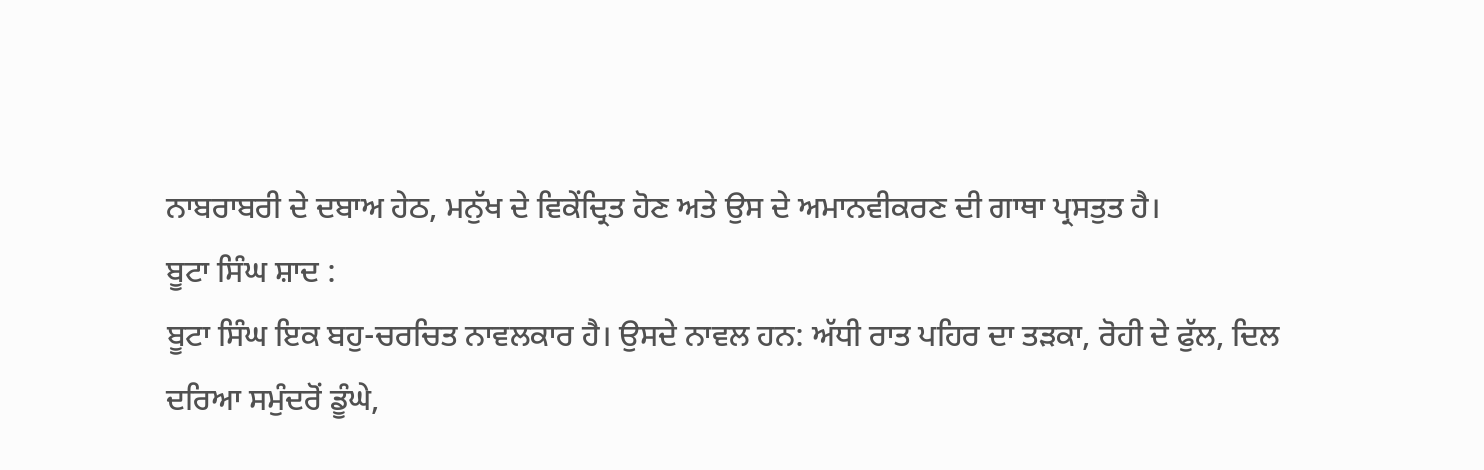ਨਾਬਰਾਬਰੀ ਦੇ ਦਬਾਅ ਹੇਠ, ਮਨੁੱਖ ਦੇ ਵਿਕੇਂਦ੍ਰਿਤ ਹੋਣ ਅਤੇ ਉਸ ਦੇ ਅਮਾਨਵੀਕਰਣ ਦੀ ਗਾਥਾ ਪ੍ਰਸਤੁਤ ਹੈ।
ਬੂਟਾ ਸਿੰਘ ਸ਼ਾਦ :
ਬੂਟਾ ਸਿੰਘ ਇਕ ਬਹੁ-ਚਰਚਿਤ ਨਾਵਲਕਾਰ ਹੈ। ਉਸਦੇ ਨਾਵਲ ਹਨ: ਅੱਧੀ ਰਾਤ ਪਹਿਰ ਦਾ ਤੜਕਾ, ਰੋਹੀ ਦੇ ਫੁੱਲ, ਦਿਲ ਦਰਿਆ ਸਮੁੰਦਰੋਂ ਡੂੰਘੇ,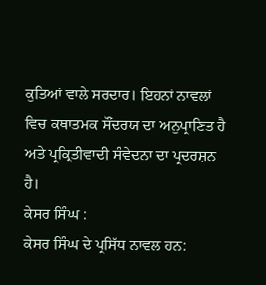ਕੁਤਿਆਂ ਵਾਲੇ ਸਰਦਾਰ। ਇਹਨਾਂ ਨਾਵਲਾਂ ਵਿਚ ਕਥਾਤਮਕ ਸੌਂਦਰਯ ਦਾ ਅਨੁਪ੍ਰਾਣਿਤ ਹੈ ਅਤੇ ਪ੍ਰਕ੍ਰਿਤੀਵਾਦੀ ਸੰਵੇਦਨਾ ਦਾ ਪ੍ਰਦਰਸ਼ਨ ਹੈ।
ਕੇਸਰ ਸਿੰਘ :
ਕੇਸਰ ਸਿੰਘ ਦੇ ਪ੍ਰਸਿੱਧ ਨਾਵਲ ਹਨ: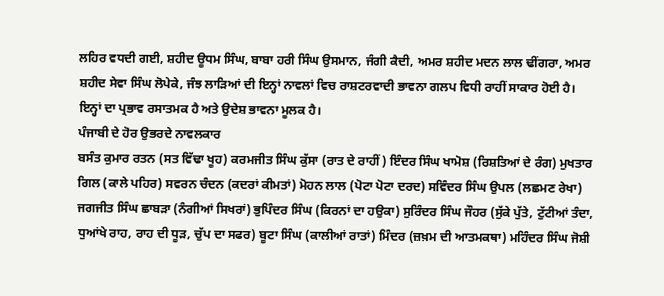ਲਹਿਰ ਵਧਦੀ ਗਈ, ਸ਼ਹੀਦ ਊਧਮ ਸਿੰਘ, ਬਾਬਾ ਹਰੀ ਸਿੰਘ ਉਸਮਾਨ, ਜੰਗੀ ਕੈਦੀ, ਅਮਰ ਸ਼ਹੀਦ ਮਦਨ ਲਾਲ ਢੀਂਗਰਾ, ਅਮਰ ਸ਼ਹੀਦ ਸੇਵਾ ਸਿੰਘ ਲੋਪੇਕੇ, ਜੰਝ ਲਾੜਿਆਂ ਦੀ ਇਨ੍ਹਾਂ ਨਾਵਲਾਂ ਵਿਚ ਰਾਸ਼ਟਰਵਾਦੀ ਭਾਵਨਾ ਗਲਪ ਵਿਧੀ ਰਾਹੀਂ ਸਾਕਾਰ ਹੋਈ ਹੈ। ਇਨ੍ਹਾਂ ਦਾ ਪ੍ਰਭਾਵ ਰਸਾਤਮਕ ਹੈ ਅਤੇ ਉਦੇਸ਼ ਭਾਵਨਾ ਮੂਲਕ ਹੈ।
ਪੰਜਾਬੀ ਦੇ ਹੋਰ ਉਭਰਦੇ ਨਾਵਲਕਾਰ
ਬਸੰਤ ਕੁਮਾਰ ਰਤਨ (ਸਤ ਵਿੱਢਾ ਖੂਹ) ਕਰਮਜੀਤ ਸਿੰਘ ਕੁੱਸਾ (ਰਾਤ ਦੇ ਰਾਹੀਂ) ਇੰਦਰ ਸਿੰਘ ਖਾਮੋਸ਼ (ਰਿਸ਼ਤਿਆਂ ਦੇ ਰੰਗ) ਮੁਖਤਾਰ ਗਿਲ (ਕਾਲੇ ਪਹਿਰ) ਸਵਰਨ ਚੰਦਨ (ਕਦਰਾਂ ਕੀਮਤਾਂ) ਮੋਹਨ ਲਾਲ (ਪੋਟਾ ਪੋਟਾ ਦਰਦ) ਸਵਿੰਦਰ ਸਿੰਘ ਉਪਲ (ਲਛਮਣ ਰੇਖਾ) ਜਗਜੀਤ ਸਿੰਘ ਛਾਬੜਾ (ਨੰਗੀਆਂ ਸਿਖਰਾਂ) ਭੁਪਿੰਦਰ ਸਿੰਘ (ਕਿਰਨਾਂ ਦਾ ਹਉਕਾ) ਸੁਰਿੰਦਰ ਸਿੰਘ ਜੌਹਰ (ਸੁੱਕੇ ਪੁੱਤੇ, ਟੁੱਟੀਆਂ ਤੰਦਾ, ਧੁਆਂਖੇ ਰਾਹ, ਰਾਹ ਦੀ ਧੂੜ, ਚੁੱਪ ਦਾ ਸਫਰ) ਬੂਟਾ ਸਿੰਘ (ਕਾਲੀਆਂ ਰਾਤਾਂ) ਮਿੰਦਰ (ਜ਼ਖ਼ਮ ਦੀ ਆਤਮਕਥਾ) ਮਹਿੰਦਰ ਸਿੰਘ ਜੋਸ਼ੀ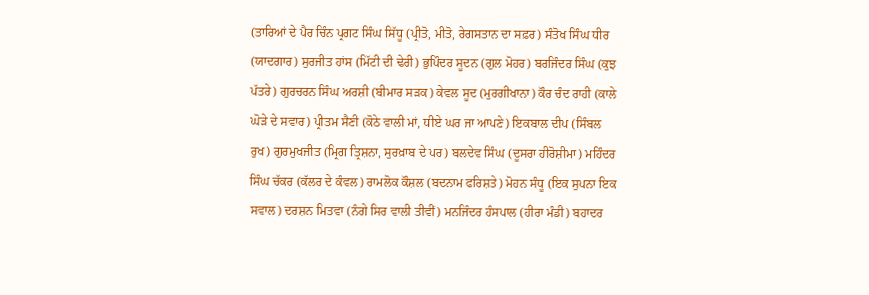(ਤਾਰਿਆਂ ਦੇ ਪੈਰ ਚਿੰਨ ਪ੍ਰਗਟ ਸਿੰਘ ਸਿੱਧੂ (ਪ੍ਰੀਤੋ, ਮੀਤੋ, ਰੇਗਸਤਾਨ ਦਾ ਸਫ਼ਰ) ਸੰਤੋਖ ਸਿੰਘ ਧੀਰ (ਯਾਦਗਾਰ) ਸੁਰਜੀਤ ਹਾਂਸ (ਮਿੱਟੀ ਦੀ ਢੇਰੀ) ਭੁਪਿੰਦਰ ਸੂਦਨ (ਗੁਲ ਮੋਹਰ) ਬਰਜਿੰਦਰ ਸਿੰਘ (ਕੁਝ ਪੱਤਰੇ) ਗੁਰਚਰਨ ਸਿੰਘ ਅਰਸ਼ੀ (ਬੀਮਾਰ ਸੜਕ) ਕੇਵਲ ਸੂਦ (ਮੁਰਗੀਖਾਨਾ) ਕੌਰ ਚੰਦ ਰਾਹੀ (ਕਾਲੇ ਘੋੜੇ ਦੇ ਸਵਾਰ) ਪ੍ਰੀਤਮ ਸੈਣੀ (ਕੋਠੇ ਵਾਲੀ ਮਾਂ, ਧੀਏ ਘਰ ਜਾ ਆਪਣੇ) ਇਕਬਾਲ ਦੀਪ (ਸਿੰਬਲ ਰੁਖ) ਗੁਰਮੁਖਜੀਤ (ਮ੍ਰਿਗ ਤ੍ਰਿਸ਼ਨਾ, ਸੁਰਖ਼ਾਬ ਦੇ ਪਰ) ਬਲਦੇਵ ਸਿੰਘ (ਦੂਸਰਾ ਹੀਰੋਸ਼ੀਮਾ) ਮਹਿੰਦਰ ਸਿੰਘ ਚੱਕਰ (ਕੱਲਰ ਦੇ ਕੰਵਲ) ਰਾਮਲੋਕ ਕੌਸ਼ਲ (ਬਦਨਾਮ ਫਰਿਸ਼ਤੇ) ਮੋਹਨ ਸੰਧੂ (ਇਕ ਸੁਪਨਾ ਇਕ ਸਵਾਲ) ਦਰਸ਼ਨ ਮਿਤਵਾ (ਨੰਗੇ ਸਿਰ ਵਾਲੀ ਤੀਵੀਂ) ਮਨਜਿੰਦਰ ਹੰਸਪਾਲ (ਹੀਰਾ ਮੰਡੀ) ਬਹਾਦਰ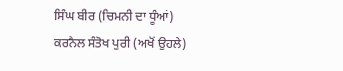ਸਿੰਘ ਬੀਰ (ਚਿਮਨੀ ਦਾ ਧੂੰਆਂ) ਕਰਨੈਲ ਸੰਤੋਖ ਪੁਰੀ (ਅਖੋਂ ਉਹਲੇ)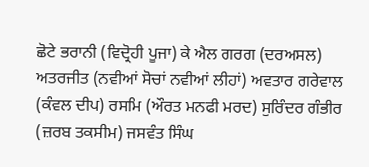ਛੋਟੇ ਭਰਾਨੀ (ਵਿਦ੍ਰੋਹੀ ਪੂਜਾ) ਕੇ ਐਲ ਗਰਗ (ਦਰਅਸਲ) ਅਤਰਜੀਤ (ਨਵੀਆਂ ਸੋਚਾਂ ਨਵੀਆਂ ਲੀਹਾਂ) ਅਵਤਾਰ ਗਰੇਵਾਲ (ਕੰਵਲ ਦੀਪ) ਰਸਮਿ (ਔਰਤ ਮਨਫੀ ਮਰਦ) ਸੁਰਿੰਦਰ ਗੰਭੀਰ (ਜ਼ਰਬ ਤਕਸੀਮ) ਜਸਵੰਤ ਸਿੰਘ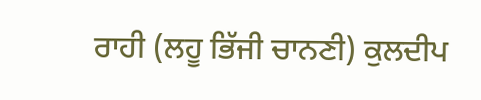ਰਾਹੀ (ਲਹੂ ਭਿੱਜੀ ਚਾਨਣੀ) ਕੁਲਦੀਪ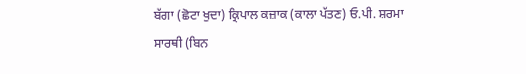ਬੱਗਾ (ਛੋਟਾ ਖੁਦਾ) ਕ੍ਰਿਪਾਲ ਕਜ਼ਾਕ (ਕਾਲਾ ਪੱਤਣ) ਓ.ਪੀ. ਸ਼ਰਮਾ ਸਾਰਥੀ (ਬਿਨ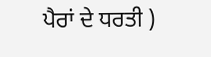ਪੈਰਾਂ ਦੇ ਧਰਤੀ )